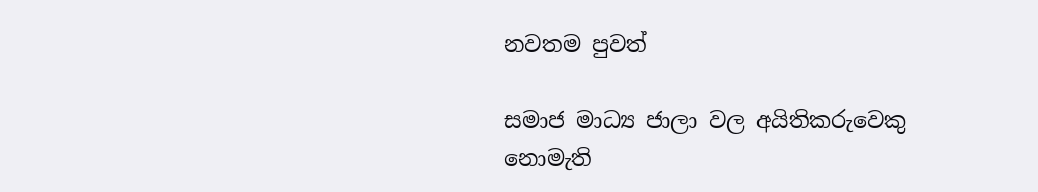නවතම පුවත්

සමාජ මාධ්‍ය ජාලා වල අයිතිකරුවෙකු නොමැති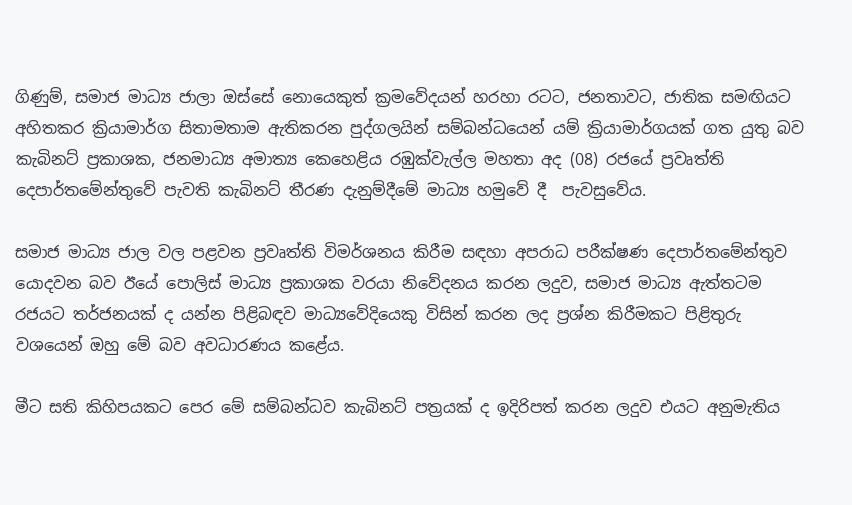ගිණුම්, සමාජ මාධ්‍ය ජාලා ඔස්සේ නොයෙකුත් ක්‍රමවේදයන් හරහා රටට, ජනතාවට, ජාතික සමඟියට අහිතකර ක්‍රියාමාර්ග සිතාමතාම ඇතිකරන පුද්ගලයින් සම්බන්ධයෙන් යම් ක්‍රියාමාර්ගයක් ගත යුතු බව කැබිනට් ප්‍රකාශක, ජනමාධ්‍ය අමාත්‍ය කෙහෙළිය රඹුක්වැල්ල මහතා අද (08) රජයේ ප්‍රවෘත්ති දෙපාර්තමේන්තුවේ පැවති කැබිනට් තීරණ දැනුම්දීමේ මාධ්‍ය හමුවේ දී  පැවසුවේය.

සමාජ මාධ්‍ය ජාල වල පළවන ප්‍රවෘත්ති විමර්ශනය කිරීම සඳහා අපරාධ පරීක්ෂණ දෙපාර්තමේන්තුව යොදවන බව ඊයේ පොලිස් මාධ්‍ය ප්‍රකාශක වරයා නිවේදනය කරන ලදුව, සමාජ මාධ්‍ය ඇත්තටම රජයට තර්ජනයක් ද යන්න පිළිබඳව මාධ්‍යවේදියෙකු විසින් කරන ලද ප්‍රශ්න කිරීමකට පිළිතුරු වශයෙන් ඔහු මේ බව අවධාරණය කළේය.

මීට සති කිහිපයකට පෙර මේ සම්බන්ධව කැබිනට් පත්‍රයක් ද ඉදිරිපත් කරන ලදුව එයට අනුමැතිය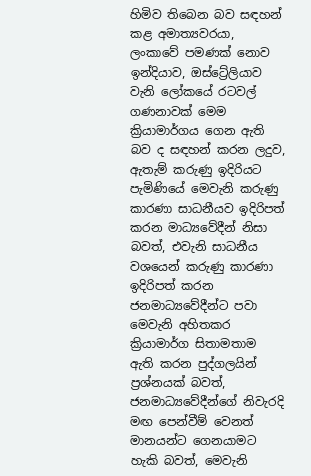හිමිව තිබෙන බව සඳහන් කළ අමාත්‍යවරයා, ලංකාවේ පමණක් නොව ඉන්දියාව, ඔස්ට්‍රේලියාව වැනි ලෝකයේ රටවල් ගණනාවක් මෙම ක්‍රියාමාර්ගය ගෙන ඇති බව ද සඳහන් කරන ලදුව, ඇතැම් කරුණු ඉදිරියට පැමිණියේ මෙවැනි කරුණු කාරණා සාධනීයව ඉදිරිපත් කරන මාධ්‍යවේදීන් නිසා බවත්, එවැනි සාධනීය වශයෙන් කරුණු කාරණා ඉදිරිපත් කරන ජනමාධ්‍යවේදීන්ට පවා මෙවැනි අහිතකර ක්‍රියාමාර්ග සිතාමතාම ඇති කරන පුද්ගලයින් ප්‍රශ්නයක් බවත්, ජනමාධ්‍යවේදීන්ගේ නිවැරදි මඟ පෙන්වීම් වෙනත් මානයන්ට ගෙනයාමට හැකි බවත්, මෙවැනි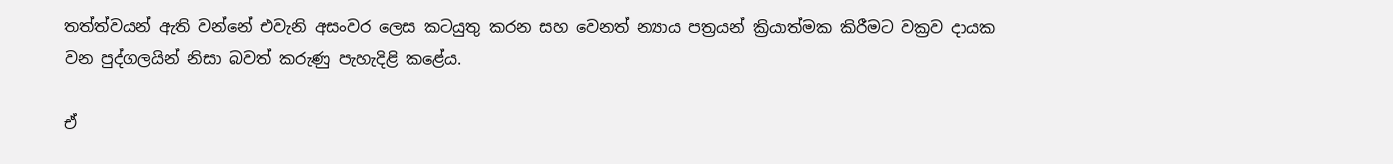තත්ත්වයන් ඇති වන්නේ එවැනි අසංවර ලෙස කටයුතු කරන සහ වෙනත් න්‍යාය පත්‍රයන් ක්‍රියාත්මක කිරීමට වක්‍රව දායක වන පුද්ගලයින් නිසා බවත් කරුණු පැහැදිළි කළේය.

ඒ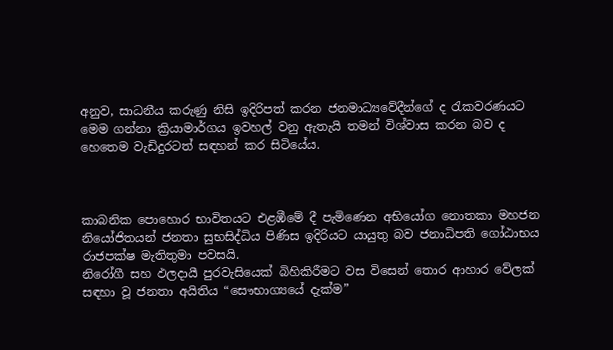අනුව, සාධනීය කරුණු නිසි ඉදිරිපත් කරන ජනමාධ්‍යවේදීන්ගේ ද රැකවරණයට මෙම ගන්නා ක්‍රියාමාර්ගය ඉවහල් වනු ඇතැයි තමන් විශ්වාස කරන බව ද හෙතෙම වැඩිදුරටත් සඳහන් කර සිටියේය.



කාබනික පොහොර භාවිතයට එළඹීමේ දී පැමිණෙන අභියෝග නොතකා මහජන නියෝජිතයන් ජනතා සුභසිද්ධිය පිණිස ඉදිරියට යායුතු බව ජනාධිපති ගෝඨාභය රාජපක්ෂ මැතිතුමා පවසයි.
නිරෝගී සහ ඵලදායී පුරවැසියෙක් බිහිකිරීමට වස විසෙන් තොර ආහාර වේලක් සඳහා වූ ජනතා අයිතිය “සෞභාග්‍යයේ දැක්ම”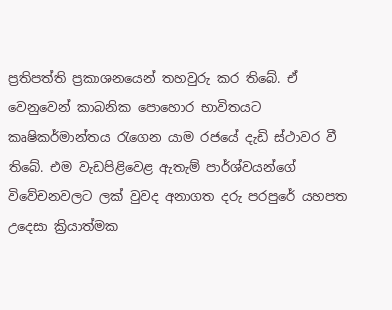ප්‍රතිපත්ති ප්‍රකාශනයෙන් තහවුරු කර තිබේ. ඒ වෙනුවෙන් කාබනික පොහොර භාවිතයට කෘෂිකර්මාන්තය රැගෙන යාම රජයේ දැඩි ස්ථාවර වී තිබේ. එම වැඩපිළිවෙළ ඇතැම් පාර්ශ්වයන්ගේ විවේචනවලට ලක් වුවද අනාගත දරු පරපුරේ යහපත උදෙසා ක්‍රියාත්මක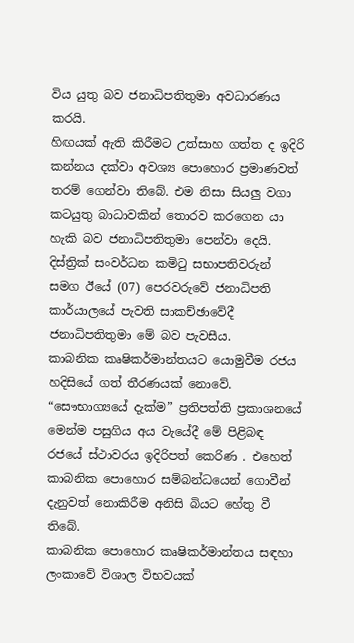විය යුතු බව ජනාධිපතිතුමා අවධාරණය කරයි.
හිඟයක් ඇති කිරීමට උත්සාහ ගත්ත ද ඉදිරි කන්නය දක්වා අවශ්‍ය පොහොර ප්‍රමාණවත් තරම් ගෙන්වා තිබේ. එම නිසා සියලු වගා කටයුතු බාධාවකින් තොරව කරගෙන යා හැකි බව ජනාධිපතිතුමා පෙන්වා දෙයි.
දිස්ත්‍රික් සංවර්ධන කමිටු සභාපතිවරුන් සමග ඊයේ (07) පෙරවරුවේ ජනාධිපති කාර්යාලයේ පැවති සාකච්ඡාවේදී ජනාධිපතිතුමා මේ බව පැවසීය.
කාබනික කෘෂිකර්මාන්තයට යොමුවීම රජය හදිසියේ ගත් තීරණයක් නොවේ. “සෞභාග්‍යයේ දැක්ම” ප්‍රතිපත්ති ප්‍රකාශනයේ මෙන්ම පසුගිය අය වැයේදී මේ පිළිබඳ රජයේ ස්ථාවරය ඉදිරිපත් කෙරිණ . එහෙත් කාබනික පොහොර සම්බන්ධයෙන් ගොවීන් දැනුවත් නොකිරීම අනිසි බියට හේතු වී තිබේ.
කාබනික පොහොර කෘෂිකර්මාන්තය සඳහා ලංකාවේ විශාල විභවයක්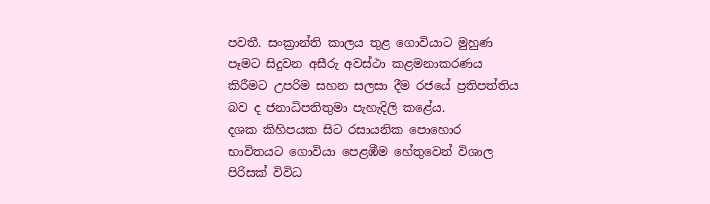පවතී. සංක්‍රාන්ති කාලය තුළ ගොවියාට මුහුණ පෑමට සිදුවන අසීරු අවස්ථා කළමනාකරණය කිරීමට උපරිම සහන සලසා දීම රජයේ ප්‍රතිපත්තිය බව ද ජනාධිපතිතුමා පැහැදිලි කළේය.
දශක කිහිපයක සිට රසායනික පොහොර භාවිතයට ගොවියා පෙළඹීම හේතුවෙන් විශාල පිරිසක් විවිධ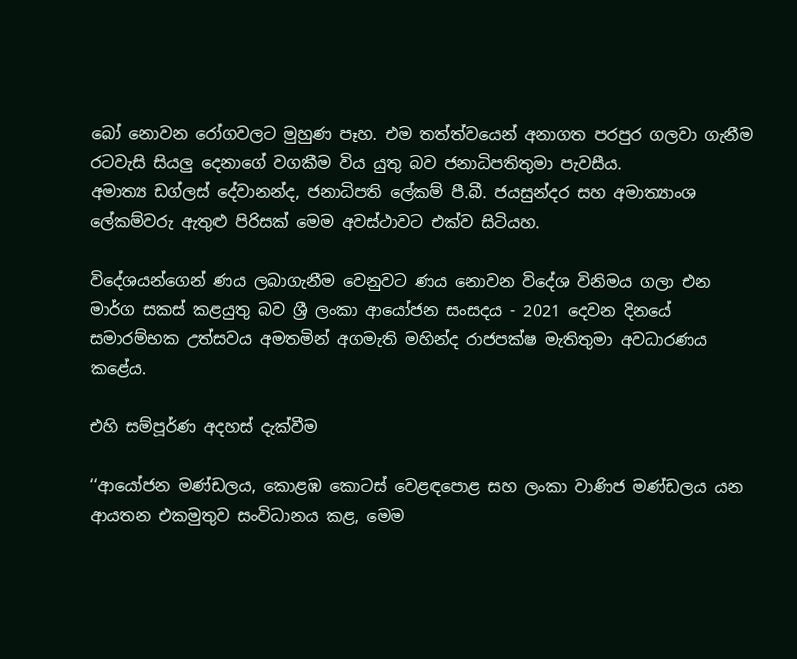බෝ නොවන රෝගවලට මුහුණ පෑහ. එම තත්ත්වයෙන් අනාගත පරපුර ගලවා ගැනීම රටවැසි සියලු දෙනාගේ වගකීම විය යුතු බව ජනාධිපතිතුමා පැවසීය.
අමාත්‍ය ඩග්ලස් දේවානන්ද, ජනාධිපති ලේකම් පී.බී. ජයසුන්දර සහ අමාත්‍යාංශ ලේකම්වරු ඇතුළු පිරිසක් මෙම අවස්ථාවට එක්ව සිටියහ.

විදේශයන්ගෙන් ණය ලබාගැනීම වෙනුවට ණය නොවන විදේශ විනිමය ගලා එන මාර්ග සකස් කළයුතු බව ශ්‍රී ලංකා ආයෝජන සංසදය - 2021 දෙවන දිනයේ සමාරම්භක උත්සවය අමතමින් අගමැති මහින්ද රාජපක්ෂ මැතිතුමා අවධාරණය කළේය.

එහි සම්පූර්ණ අදහස් දැක්වීම

‘‘ආයෝජන මණ්ඩලය, කොළඹ කොටස් වෙළඳපොළ සහ ලංකා වාණිජ මණ්ඩලය යන ආයතන එකමුතුව සංවිධානය කළ, මෙම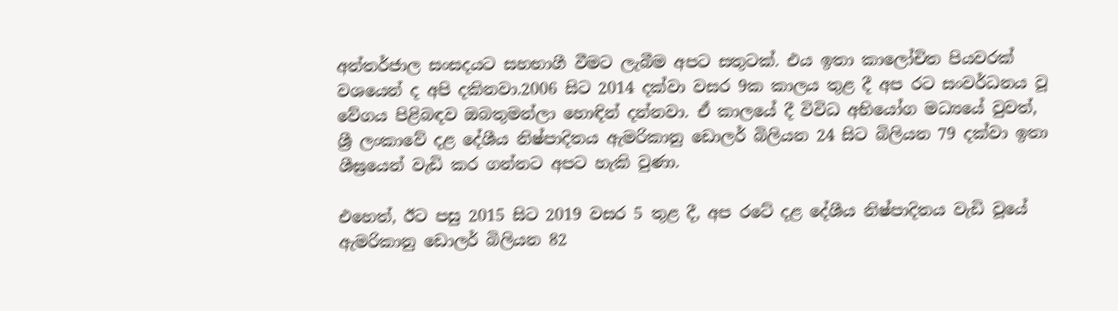අන්තර්ජාල සංසදයට සහභාගී වීමට ලැබීම අපට සතුටක්. එය ඉතා කාලෝචිත පියවරක් වශයෙන් ද අපි දකිනවා.2006 සිට 2014 දක්වා වසර 9ක කාලය තුළ දී අප රට සංවර්ධනය වූ වේගය පිළිබඳව ඔබතුමන්ලා හොඳින් දන්නවා. ඒ කාලයේ දී විවිධ අභියෝග මධ්‍යයේ වුවත්, ශ්‍රී ලංකාවේ දළ දේශීය නිෂ්පාදිතය ඇමරිකානු ඩොලර් බිලියන 24 සිට බිලියන 79 දක්වා ඉතා ශීඝ්‍රයෙන් වැඩි කර ගන්නට අපට හැකි වුණා.

එහෙත්, ඊට පසු 2015 සිට 2019 වසර 5 තුළ දී, අප රටේ දළ දේශීය නිෂ්පාදිතය වැඩි වූයේ ඇමරිකානු ඩොලර් බිලියන 82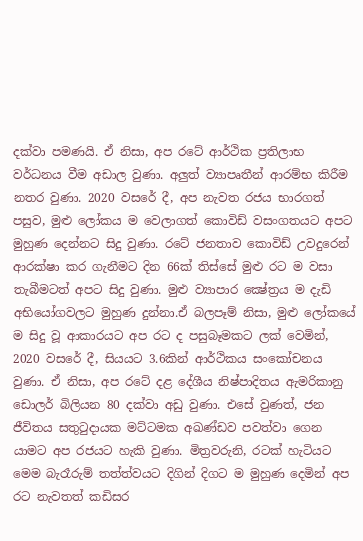දක්වා පමණයි. ඒ නිසා, අප රටේ ආර්ථික ප්‍රතිලාභ වර්ධනය වීම අඩාල වුණා. අලුත් ව්‍යාපෘතීන් ආරම්භ කිරීම නතර වුණා. 2020 වසරේ දී, අප නැවත රජය භාරගත් පසුව, මුළු ලෝකය ම වෙලාගත් කොවිඩ් වසංගතයට අපට මුහුණ දෙන්නට සිදු වුණා. රටේ ජනතාව කොවිඩ් උවදුරෙන් ආරක්ෂා කර ගැනීමට දින 66ක් තිස්සේ මුළු රට ම වසා තැබීමටත් අපට සිදු වුණා. මුළු ව්‍යාපාර ක්‍ෂේත්‍රය ම දැඩි අභියෝගවලට මුහුණ දුන්නා.ඒ බලපෑම් නිසා, මුළු ලෝකයේ ම සිදු වූ ආකාරයට අප රට ද පසුබෑමකට ලක් වෙමින්, 2020 වසරේ දී, සියයට 3.6කින් ආර්ථිකය සංකෝචනය වුණා. ඒ නිසා, අප රටේ දළ දේශීය නිෂ්පාදිතය ඇමරිකානු ඩොලර් බිලියන 80 දක්වා අඩු වුණා. එසේ වුණත්, ජන ජීවිතය සතුටුදායක මට්ටමක අඛණ්ඩව පවත්වා ගෙන යාමට අප රජයට හැකි වුණා. මිත්‍රවරුනි, රටක් හැටියට මෙම බැරෑරුම් තත්ත්වයට දිගින් දිගට ම මුහුණ දෙමින් අප රට නැවතත් කඩිසර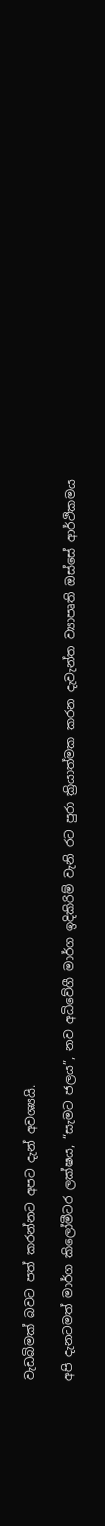වැඩබිමක් බවට පත් කරන්නට අපට දැන් අවශ්‍යයි.

අපි දැනටමත් මාර්ග කිලෝමීටර ලක්ෂය, “සැමට ජලය”, නව අධිවේගී මාර්ග ඉදිකිරිම් වැනි රට පුරා ක්‍රියාත්මක කරන දැවැන්ත ව්‍යාපෘති ඔස්සේ ආර්ථිකමය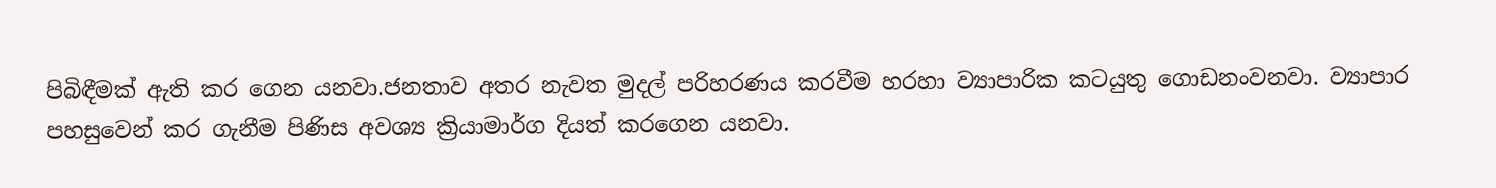පිබිඳීමක් ඇති කර ගෙන යනවා.ජනතාව අතර නැවත මුදල් පරිහරණය කරවීම හරහා ව්‍යාපාරික කටයුතු ගොඩනංවනවා. ව්‍යාපාර පහසුවෙන් කර ගැනීම පිණිස අවශ්‍ය ක්‍රියාමාර්ග දියත් කරගෙන යනවා.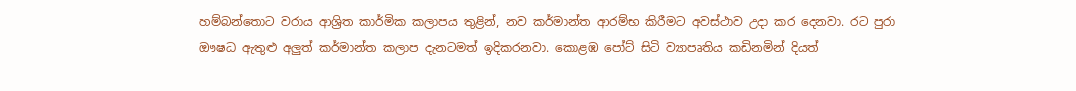හම්බන්තොට වරාය ආශ්‍රිත කාර්මික කලාපය තුළින්, නව කර්මාන්ත ආරම්භ කිරීමට අවස්ථාව උදා කර දෙනවා. රට පුරා ඖෂධ ඇතුළු අලුත් කර්මාන්ත කලාප දැනටමත් ඉදිකරනවා. කොළඹ පෝට් සිටි ව්‍යාපෘතිය කඩිනමින් දියත්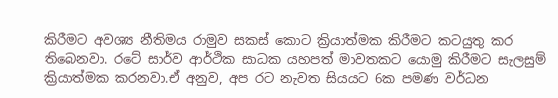කිරීමට අවශ්‍ය නීතිමය රාමුව සකස් කොට ක්‍රියාත්මක කිරීමට කටයුතු කර තිබෙනවා. රටේ සාර්ව ආර්ථික සාධක යහපත් මාවතකට යොමු කිරීමට සැලසුම් ක්‍රියාත්මක කරනවා.ඒ අනුව, අප රට නැවත සියයට 6ක පමණ වර්ධන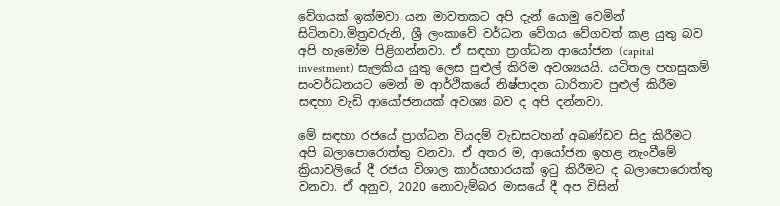වේගයක් ඉක්මවා යන මාවතකට අපි දැන් යොමු වෙමින් සිටිනවා.මිත්‍රවරුනි, ශ්‍රී ලංකාවේ වර්ධන වේගය වේගවත් කළ යුතු බව අපි හැමෝම පිළිගන්නවා. ඒ සඳහා ප්‍රාග්ධන ආයෝජන (capital investment) සැලකිය යුතු ලෙස පුළුල් කිරිම අවශ්‍යයයි. යටිතල පහසුකම් සංවර්ධනයට මෙන් ම ආර්ථිකයේ නිෂ්පාදන ධාරිතාව පුළුල් කිරීම සඳහා වැඩි ආයෝජනයක් අවශ්‍ය බව ද අපි දන්නවා.

මේ සඳහා රජයේ ප්‍රාග්ධන වියදම් වැඩසටහන් අඛණ්ඩව සිදු කිරීමට අපි බලාපොරොත්තු වනවා. ඒ අතර ම, ආයෝජන ඉහළ නැංවීමේ ක්‍රියාවලියේ දී රජය විශාල කාර්යභාරයක් ඉටු කිරීමට ද බලාපොරොත්තු වනවා. ඒ අනුව, 2020 නොවැම්බර මාසයේ දී අප විසින්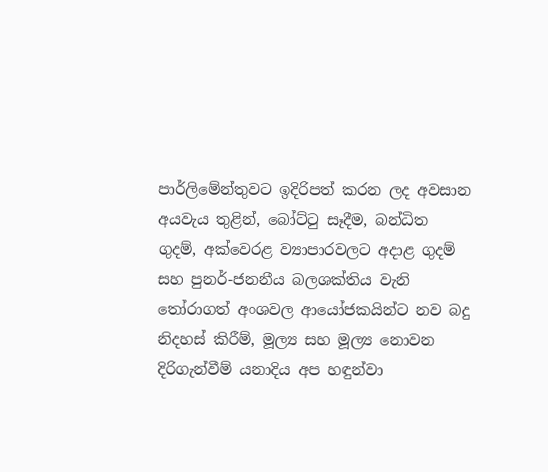පාර්ලිමේන්තුවට ඉදිරිපත් කරන ලද අවසාන අයවැය තුළින්, බෝට්ටු සෑදීම, බන්ධිත ගුදම්, අක්වෙරළ ව්‍යාපාරවලට අදාළ ගුදම් සහ පුනර්-ජනනීය බලශක්තිය වැනි තෝරාගත් අංශවල ආයෝජකයින්ට නව බදු නිදහස් කිරීම්, මූල්‍ය සහ මූල්‍ය නොවන දිරිගැන්වීම් යනාදිය අප හඳුන්වා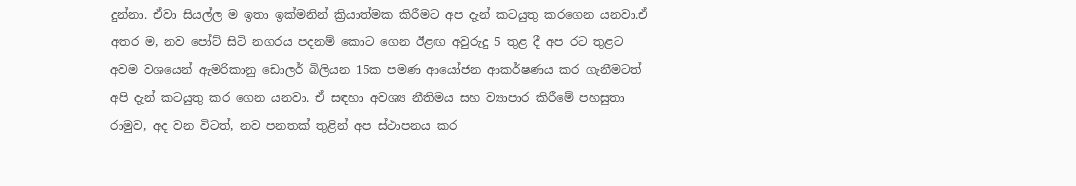දුන්නා. ඒවා සියල්ල ම ඉතා ඉක්මනින් ක්‍රියාත්මක කිරීමට අප දැන් කටයුතු කරගෙන යනවා.ඒ අතර ම, නව පෝට් සිටි නගරය පදනම් කොට ගෙන ඊළඟ අවුරුදු 5 තුළ දී අප රට තුළට අවම වශයෙන් ඇමරිකානු ඩොලර් බිලියන 15ක පමණ ආයෝජන ආකර්ෂණය කර ගැනීමටත් අපි දැන් කටයුතු කර ගෙන යනවා. ඒ සඳහා අවශ්‍ය නීතිමය සහ ව්‍යාපාර කිරීමේ පහසුතා රාමුව, අද වන විටත්, නව පනතක් තුළින් අප ස්ථාපනය කර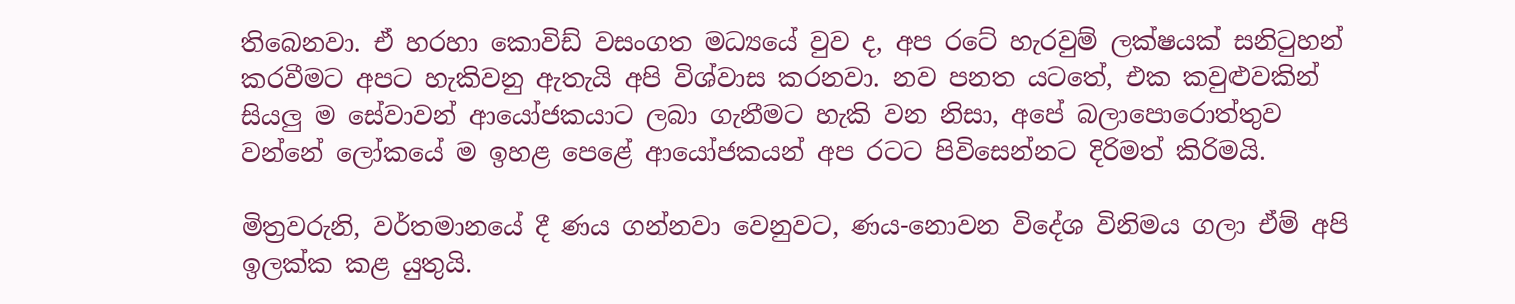තිබෙනවා. ඒ හරහා කොවිඩ් වසංගත මධ්‍යයේ වුව ද, අප රටේ හැරවුම් ලක්ෂයක් සනිටුහන් කරවීමට අපට හැකිවනු ඇතැයි අපි විශ්වාස කරනවා. නව පනත යටතේ, එක කවුළුවකින් සියලු ම සේවාවන් ආයෝජකයාට ලබා ගැනීමට හැකි වන නිසා, අපේ බලාපොරොත්තුව වන්නේ ලෝකයේ ම ඉහළ පෙළේ ආයෝජකයන් අප රටට පිවිසෙන්නට දිරිමත් කිරිමයි.

මිත්‍රවරුනි, වර්තමානයේ දී ණය ගන්නවා වෙනුවට, ණය-නොවන විදේශ විනිමය ගලා ඒම් අපි ඉලක්ක කළ යුතුයි.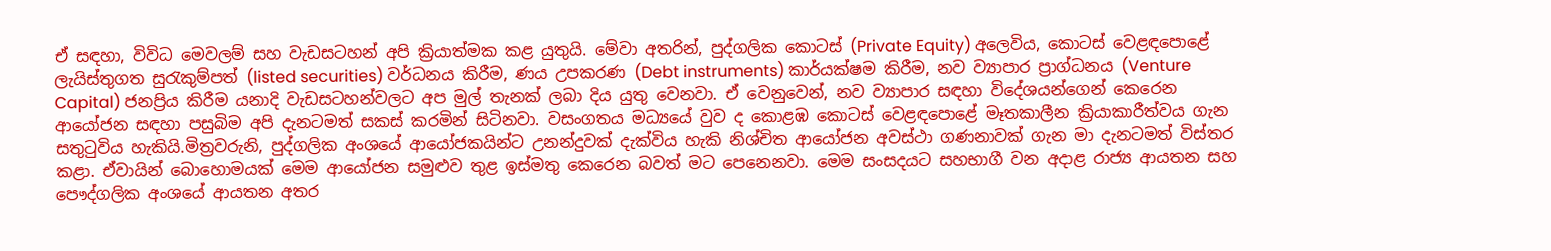ඒ සඳහා, විවිධ මෙවලම් සහ වැඩසටහන් අපි ක්‍රියාත්මක කළ යුතුයි. මේවා අතරින්, පුද්ගලික කොටස් (Private Equity) අලෙවිය, කොටස් වෙළඳපොළේ ලැයිස්තුගත සුරැකුම්පත් (listed securities) වර්ධනය කිරීම, ණය උපකරණ (Debt instruments) කාර්යක්ෂම කිරීම, නව ව්‍යාපාර ප්‍රාග්ධනය (Venture Capital) ජනප්‍රිය කිරීම යනාදි වැඩසටහන්වලට අප මුල් තැනක් ලබා දිය යුතු වෙනවා. ඒ වෙනුවෙන්, නව ව්‍යාපාර සඳහා විදේශයන්ගෙන් කෙරෙන ආයෝජන සඳහා පසුබිම අපි දැනටමත් සකස් කරමින් සිටිනවා. වසංගතය මධ්‍යයේ වුව ද කොළඹ කොටස් වෙළඳපොළේ මෑතකාලීන ක්‍රියාකාරීත්වය ගැන සතුටුවිය හැකියි.මිත්‍රවරුනි, පුද්ගලික අංශයේ ආයෝජකයින්ට උනන්දුවක් දැක්විය හැකි නිශ්චිත ආයෝජන අවස්ථා ගණනාවක් ගැන මා දැනටමත් විස්තර කළා. ඒවායින් බොහොමයක් මෙම ආයෝජන සමුළුව තුළ ඉස්මතු කෙරෙන බවත් මට පෙනෙනවා. මෙම සංසදයට සහභාගී වන අදාළ රාජ්‍ය ආයතන සහ පෞද්ගලික අංශයේ ආයතන අතර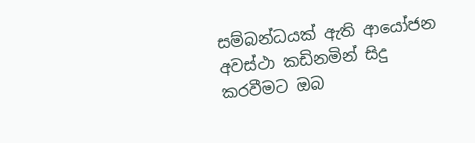සම්බන්ධයක් ඇති ආයෝජන අවස්ථා කඩිනමින් සිදු කරවීමට ඔබ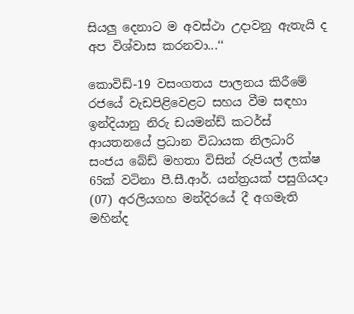සියලු දෙනාට ම අවස්ථා උදාවනු ඇතැයි ද අප විශ්වාස කරනවා...‘‘

කොවිඩ්-19 වසංගතය පාලනය කිරීමේ රජයේ වැඩපිළිවෙළට සහය වීම සඳහා ඉන්දියානු නිරු ඩයමන්ඩ් කටර්ස් ආයතනයේ ප්‍රධාන විධායක නිලධාරි සංජය බේඩ් මහතා විසින් රුපියල් ලක්ෂ 65ක් වටිනා පී.සී.ආර්. යන්ත්‍රයක් පසුගියදා (07) අරලියගහ මන්දිරයේ දී අගමැති මහින්ද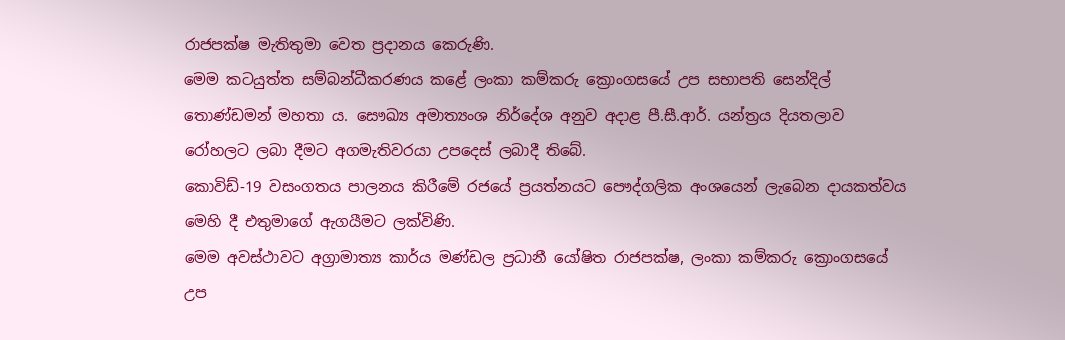රාජපක්ෂ මැතිතුමා වෙත ප්‍රදානය කෙරුණි.
මෙම කටයුත්ත සම්බන්ධීකරණය කළේ ලංකා කම්කරු ක්‍රොංගසයේ උප සභාපති සෙන්දිල් තොණ්ඩමන් මහතා ය. සෞඛ්‍ය අමාත්‍යංශ නිර්දේශ අනුව අදාළ පී.සී.ආර්. යන්ත්‍රය දියතලාව රෝහලට ලබා දීමට අගමැතිවරයා උපදෙස් ලබාදී තිබේ.
කොවිඩ්-19 වසංගතය පාලනය කිරීමේ රජයේ ප්‍රයත්නයට පෞද්ගලික අංශයෙන් ලැබෙන දායකත්වය මෙහි දී එතුමාගේ ඇගයීමට ලක්විණි.
මෙම අවස්ථාවට අග්‍රාමාත්‍ය කාර්ය මණ්ඩල ප්‍රධානී යෝෂිත රාජපක්ෂ, ලංකා කම්කරු ක්‍රොංගසයේ උප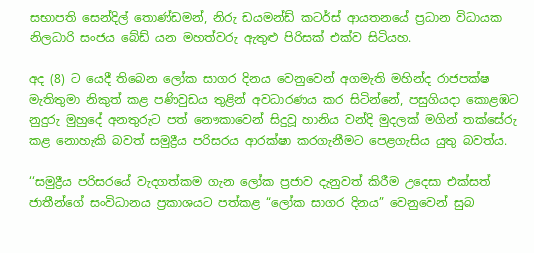සභාපති සෙන්දිල් තොණ්ඩමන්, නිරු ඩයමන්ඩ් කටර්ස් ආයතනයේ ප්‍රධාන විධායක නිලධාරි සංජය බේඩ් යන මහත්වරු ඇතුළු පිරිසක් එක්ව සිටියහ.

අද (8) ට යෙදී තිබෙන ලෝක සාගර දිනය වෙනුවෙන් අගමැති මහින්ද රාජපක්ෂ මැතිතුමා නිකුත් කළ පණිවුඩය තුළින් අවධාරණය කර සිටින්නේ, පසුගියදා කොළඹට නුදුරු මුහුදේ අනතුරුට පත් නෞකාවෙන් සිදුවූ හානිය වන්දි මුදලක් මගින් තක්සේරු කළ නොහැකි බවත් සමුද්‍රීය පරිසරය ආරක්ෂා කරගැනීමට පෙළගැසිය යුතු බවත්ය.

‘‘සමුද්‍රීය පරිසරයේ වැදගත්කම ගැන ලෝක ප්‍රජාව දැනුවත් කිරීම උදෙසා එක්සත් ජාතීන්ගේ සංවිධානය ප්‍රකාශයට පත්කළ “ලෝක සාගර දිනය” වෙනුවෙන් සුබ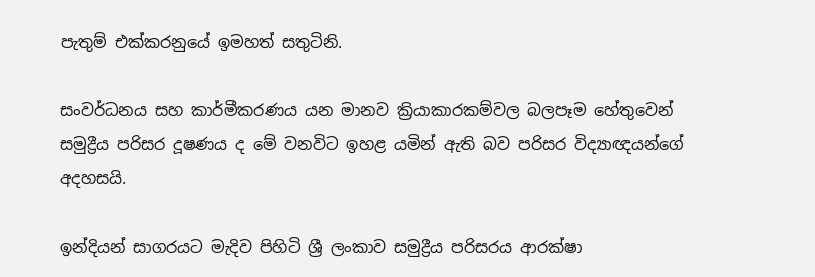පැතුම් එක්කරනුයේ ඉමහත් සතුටිනි.

සංවර්ධනය සහ කාර්මීකරණය යන‍ මානව ක්‍රියාකාරකම්වල බලපෑම හේතුවෙන් සමුද්‍රීය පරිසර දූෂණය ද මේ වනවිට ඉහළ යමින් ඇති බව පරිසර විද්‍යාඥයන්ගේ අදහසයි.

ඉන්දියන් සාගරයට මැදිව පිහිටි ශ්‍රී ලංකාව සමුද්‍රීය පරිසරය ආරක්ෂා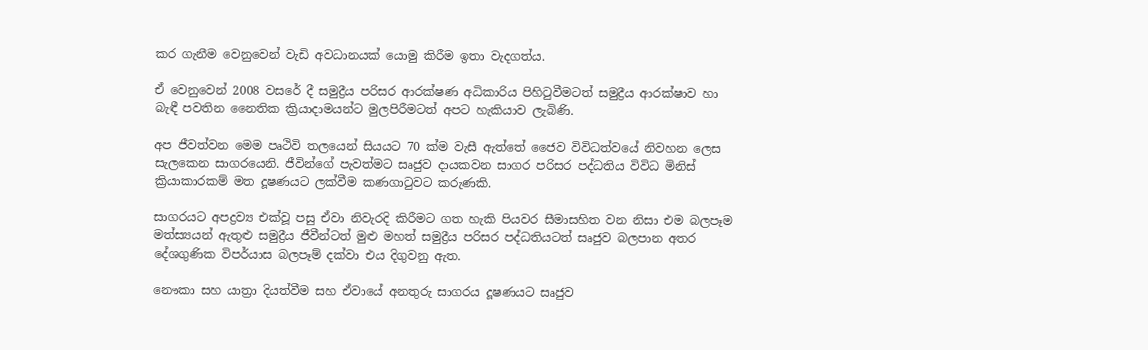කර ගැනීම වෙනුවෙන් වැඩි අවධානයක් යොමු කිරීම ඉතා වැදගත්ය.

ඒ වෙනුවෙන් 2008 වසරේ දී සමුද්‍රීය පරිසර ආරක්ෂණ අධිකාරිය පිහිටුවීමටත් සමුද්‍රීය ආරක්ෂාව හා බැඳී පවතින නෛතික ක්‍රියාදාමයන්ට මුලපිරීමටත් අපට හැකියාව ලැබිණි.

අප ජීවත්වන මෙම පෘථිවි තලයෙන් සියයට 70 ක්ම වැසී ඇත්තේ ජෛව විවිධත්වයේ නිවහන ලෙස සැලකෙන සාගරයෙනි. ජීවින්ගේ පැවත්මට සෘජුව දායකවන සාගර පරිසර පද්ධතිය විවිධ මිනිස් ක්‍රියාකාරකම් මත දූෂණයට ලක්වීම කණගාටුවට කරුණකි.

සාගරයට අපද්‍රව්‍ය එක්වූ පසු ඒවා නිවැරදි කිරීමට ගත හැකි පියවර සීමාසහිත වන නිසා එම බලපෑම මත්ස්‍යයන් ඇතුළු සමුද්‍රීය ජීවීන්ටත් මුළු මහත් සමුද්‍රීය පරිසර පද්ධතියටත් සෘජුව බලපාන අතර දේශගුණික විපර්යාස බලපෑම් දක්වා එය දිගුවනු ඇත.

නෞකා සහ යාත්‍රා දියත්වීම සහ ඒවායේ අනතුරු සාගරය දූෂණයට සෘජුව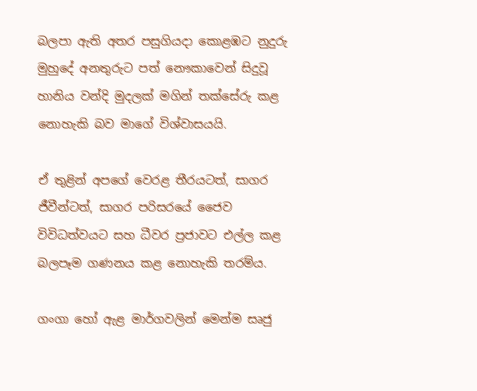බලපා ඇති අතර පසුගියදා කොළඹට නුදුරු මුහුදේ අනතුරුට පත් නෞකාවෙන් සිදුවූ හානිය වන්දි මුදලක් මගින් තක්සේරු කළ නොහැකි බව මාගේ විශ්වාසයයි.

ඒ තුළින් අපගේ වෙරළ තීරයටත්, සාගර ජීවීන්ටත්, සාගර පරිසරයේ ජෛව විවිධත්වයට සහ ධීවර ප්‍රජාවට එල්ල කළ බලපෑම ගණනය කළ නොහැකි තරම්ය.

ගංගා හෝ ඇළ මාර්ගවලින් මෙන්ම සෘජු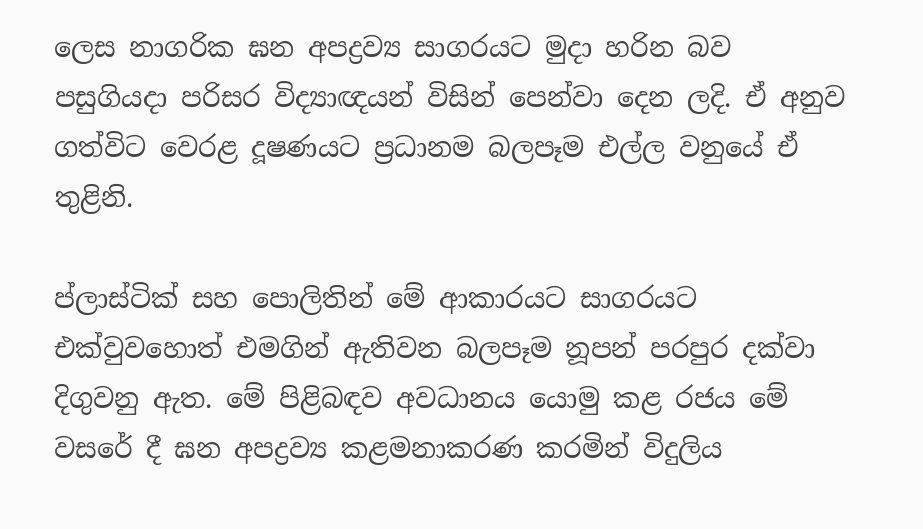ලෙස නාගරික ඝන අපද්‍රව්‍ය සාගරයට මුදා හරින බව පසුගියදා පරිසර විද්‍යාඥයන් විසින් පෙන්වා දෙන ලදි. ඒ අනුව ගත්විට වෙරළ දූෂණයට ප්‍රධානම බලපෑම එල්ල වනුයේ ඒ තුළිනි.

ප්ලාස්ටික් සහ පොලිතින් මේ ආකාරයට සාගරයට එක්වුවහොත් එමගින් ඇතිවන බලපෑම නූපන් පරපුර දක්වා දිගුවනු ඇත. මේ පිළිබඳව අවධානය යොමු කළ රජය මේ වසරේ දී ඝන අපද්‍රව්‍ය කළමනාකරණ කරමින් විදුලිය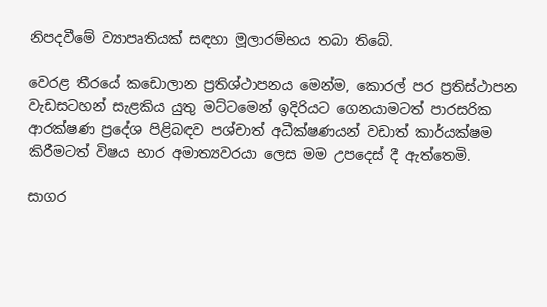නිපදවීමේ ව්‍යාපෘතියක් සඳහා මූලාරම්භය තබා තිබේ.

වෙරළ තීරයේ කඩොලාන ප්‍රතිශ්ථාපනය මෙන්ම, කොරල් පර ප්‍රතිස්ථාපන වැඩසටහන් සැළකිය යුතු මට්ටමෙන් ඉදිරියට ගෙනයාමටත් පාරසරික ආරක්ෂණ ප්‍රදේශ පිළිබඳව පශ්චාත් අධීක්ෂණයන් වඩාත් කාර්යක්ෂම කිරීමටත් විෂය භාර අමාත්‍යවරයා ලෙස මම උපදෙස් දී ඇත්තෙමි.

සාගර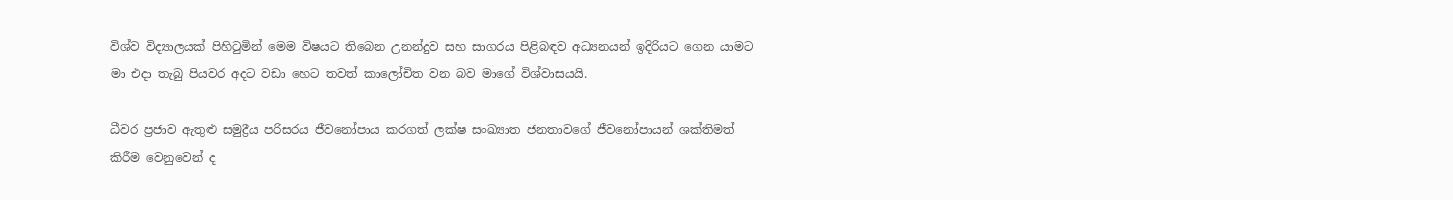විශ්ව විද්‍යාලයක් පිහිටුමින් මෙම විෂයට තිබෙන උනන්දුව සහ සාගරය පිළිබඳව අධ්‍යනයන් ඉදිරියට ගෙන යාමට මා එදා තැබු පියවර අදට වඩා හෙට තවත් කාලෝචිත වන බව මාගේ විශ්වාසයයි.

ධීවර ප්‍රජාව ඇතුළු සමුද්‍රීය පරිසරය ජීවනෝපාය කරගත් ලක්ෂ සංඛ්‍යාත ජනතාවගේ ජීවනෝපායන් ශක්තිමත් කිරීම වෙනුවෙන් ද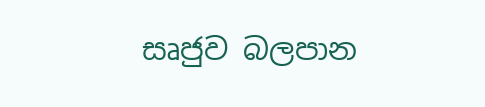සෘජුව බලපාන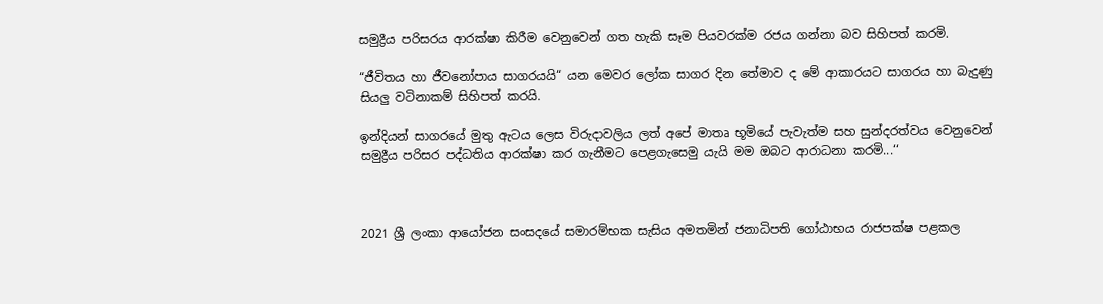සමුද්‍රීය පරිසරය ආරක්ෂා කිරීම වෙනුවෙන් ගත හැකි සෑම පියවරක්ම රජය ගන්නා බව සිහිපත් කරමි.

“ජීවිතය හා ජීවනෝපාය සාගරයයි“ යන මෙවර ලෝක සාගර දින තේමාව ද මේ ආකාරයට සාගරය හා බැදුණු සියලු වටිනාකම් සිහිපත් කරයි.

ඉන්දියන් සාගරයේ මුතු ඇටය ලෙස විරුදාවලිය ලත් අපේ මාතෘ භූමියේ පැවැත්ම සහ සුන්දරත්වය වෙනුවෙන් සමුද්‍රීය පරිසර පද්ධතිය ආරක්ෂා කර ගැනීමට පෙළගැසෙමු යැයි මම ඔබට ආරාධනා කරමි...‘‘



2021 ශ්‍රී ලංකා ආයෝජන සංසදයේ සමාරම්භක සැසිය අමතමින් ජනාධිපති ගෝඨාභය රාජපක්ෂ පළකල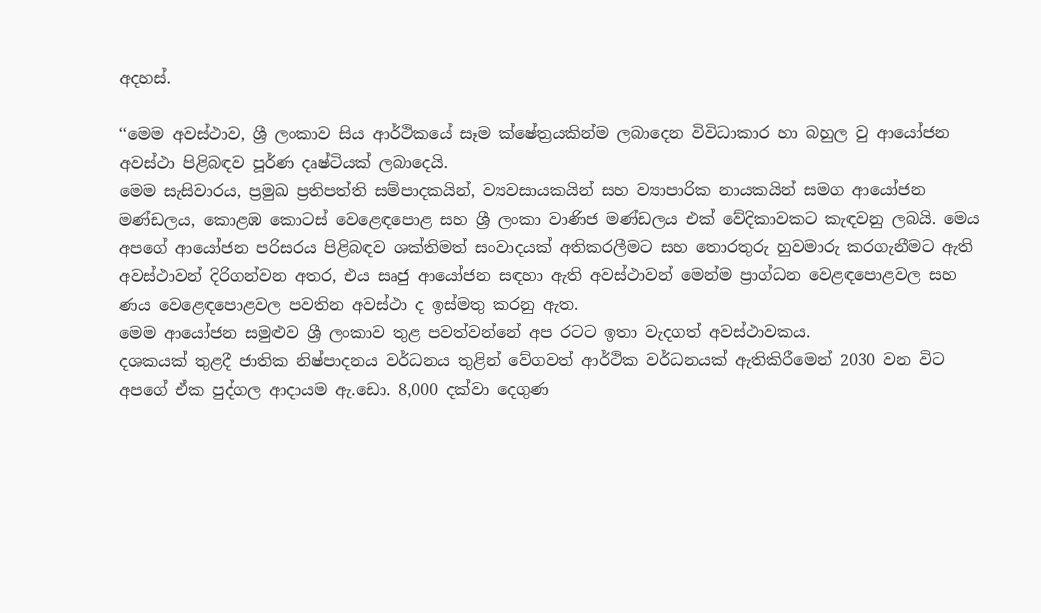අදහස්.

‘‘මෙම අවස්ථාව, ශ්‍රී ලංකාව සිය ආර්ථිකයේ සෑම ක්ෂේත්‍රයකින්ම ලබාදෙන විවිධාකාර හා බහුල වු ආයෝජන අවස්ථා පිළිබඳව පූර්ණ දෘෂ්ටියක් ලබාදෙයි.
මෙම සැසිවාරය, ප්‍රමුඛ ප්‍රතිපත්ති සම්පාදකයින්, ව්‍යවසායකයින් සහ ව්‍යාපාරික නායකයින් සමග ආයෝජන මණ්ඩලය, කොළඹ කොටස් වෙළෙඳපොළ සහ ශ්‍රී ලංකා වාණිජ මණ්ඩලය එක් වේදිකාවකට කැඳවනු ලබයි. මෙය අපගේ ආයෝජන පරිසරය පිළිබඳව ශක්තිමත් සංවාදයක් අතිකරලීමට සහ තොරතුරු හුවමාරු කරගැනීමට ඇති අවස්ථාවන් දිරිගන්වන අතර, එය සෘජු ආයෝජන සඳහා ඇති අවස්ථාවන් මෙන්ම ප්‍රාග්ධන වෙළඳපොළවල සහ ණය වෙළෙඳපොළවල පවතින අවස්ථා ද ඉස්මතු කරනු ඇත.
මෙම ආයෝජන සමුළුව ශ්‍රී ලංකාව තුළ පවත්වන්නේ අප රටට ඉතා වැදගත් අවස්ථාවකය.
දශකයක් තුළදී ජාතික නිෂ්පාදනය වර්ධනය තුළින් වේගවත් ආර්ථික වර්ධනයක් ඇතිකිරීමෙන් 2030 වන විට අපගේ ඒක පුද්ගල ආදායම ඇ.ඩො. 8,000 දක්වා දෙගුණ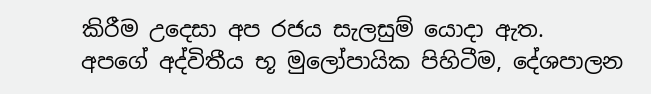කිරීම උදෙසා අප රජය සැලසුම් යොදා ඇත.
අපගේ අද්විතීය භූ මුලෝපායික පිහිටීම, දේශපාලන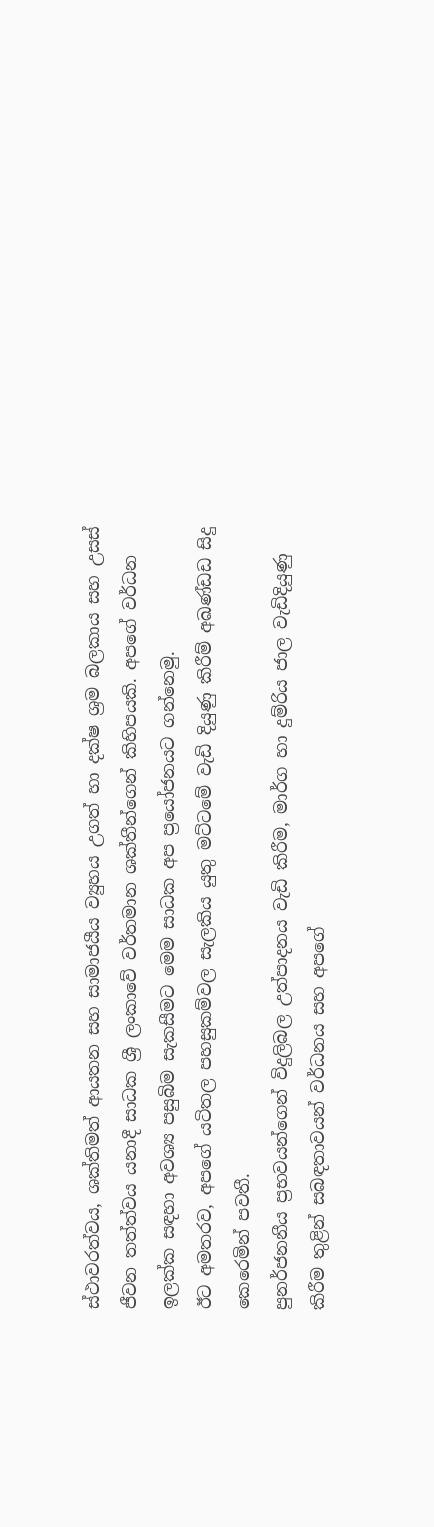ස්ථාවරත්වය, ශක්තිමත් ආයතන සහ සාමාජයීය ව්‍යුහය උගත් හා දක්ෂ ශ්‍රම බලකාය සහ උසස් ජීවන තත්ත්වය යනාදී සාධක ශ්‍රී ලංකාවේ වර්තමාන ශක්තීන්ගෙන් කිහිපයකි. අපගේ වර්ධන ඉලක්ක සඳහා අවශ්‍ය පසුබිම සැකසීමට මෙම සාධක අප ප්‍රයෝජනයට ගන්නෙමු.
ඊට අමතරව, අපගේ යටිතල පහසුකම්වල සැලකිය යුතු මට්ටමේ වැඩි දියුණු කිරීම් අඛණ්ඩඩ සිදු කෙරෙමින් පවතී.
පුනර්ජනනීය ප්‍රභවයන්ගෙන් විදුලිබල උත්පාදනය වැඩි කිරීම, මාර්ග හා දුම්රිය ජාල වැඩිදියුණු කිරීම තුළින් සබඳතාවයන් වර්ධනය සහ අපගේ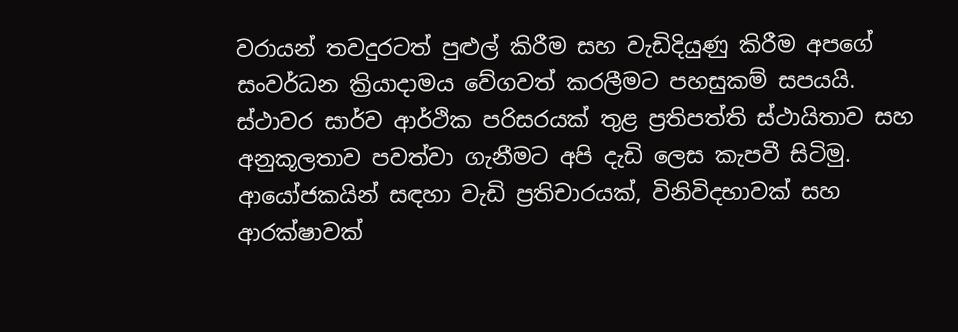වරායන් තවදුරටත් පුළුල් කිරීම සහ වැඩිදියුණු කිරීම අපගේ සංවර්ධන ක්‍රියාදාමය වේගවත් කරලීමට පහසුකම් සපයයි.
ස්ථාවර සාර්ව ආර්ථික පරිසරයක් තුළ ප්‍රතිපත්ති ස්ථායිතාව සහ අනුකූලතාව පවත්වා ගැනීමට අපි දැඩි ලෙස කැපවී සිටිමු.
ආයෝජකයින් සඳහා වැඩි ප්‍රතිචාරයක්, විනිවිදභාවක් සහ ආරක්ෂාවක්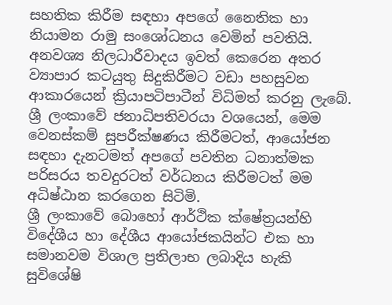සහතික කිරීම සඳහා අපගේ නෛතික හා නියාමන රාමු සංශෝධනය වෙමින් පවතියි. අනවශ්‍ය නිලධාරීවාදය ඉවත් කෙරෙන අතර ව්‍යාපාර කටයුතු සිදුකිරීමට වඩා පහසුවන ආකාරයෙන් ක්‍රියාපටිපාටීන් විධිමත් කරනු ලැබේ.
ශ්‍රී ලංකාවේ ජනාධිපතිවරයා වශයෙන්, මෙම වෙනස්කම් සුපරීක්ෂණය කිරීමටත්, ආයෝජන සඳහා දැනටමත් අපගේ පවතින ධනාත්මක පරිසරය තවදුරටත් වර්ධනය කිරීමටත් මම අධිෂ්ඨාන කරගෙන සිටිමි.
ශ්‍රී ලංකාවේ බොහෝ ආර්ථික ක්ෂේත්‍රයන්හි විදේශීය හා දේශීය ආයෝජකයින්ට එක හා සමානවම විශාල ප්‍රතිලාභ ලබාදිය හැකි සුවිශේෂි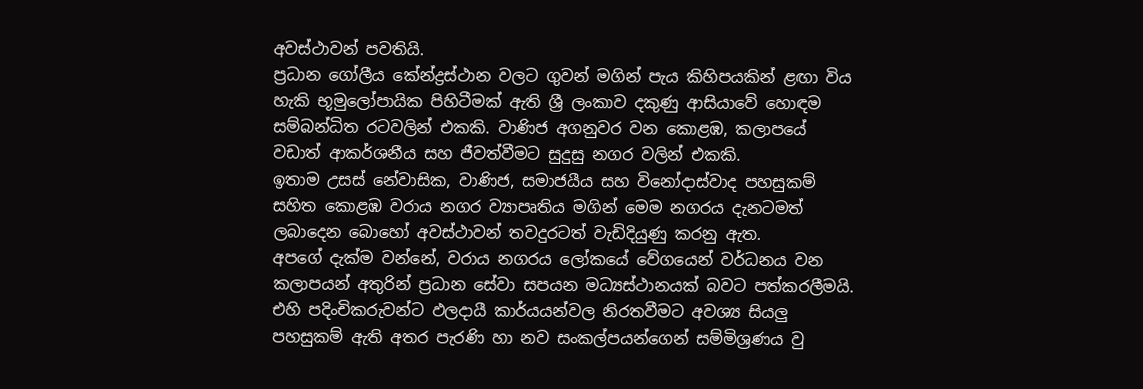අවස්ථාවන් පවතියි.
ප්‍රධාන ගෝලීය කේන්ද්‍රස්ථාන වලට ගුවන් මගින් පැය කිහිපයකින් ළඟා විය හැකි භූමුලෝපායික පිහිටීමක් ඇති ශ්‍රී ලංකාව දකුණු ආසියාවේ හොඳම සම්බන්ධිත රටවලින් එකකි. වාණිජ අගනුවර වන කොළඹ, කලාපයේ වඩාත් ආකර්ශනීය සහ ජීවත්වීමට සුදුසු නගර වලින් එකකි.
ඉතාම උසස් නේවාසික, වාණිජ, සමාජයීය සහ විනෝදාස්වාද පහසුකම් සහිත කොළඹ වරාය නගර ව්‍යාපෘතිය මගින් මෙම නගරය දැනටමත් ලබාදෙන බොහෝ අවස්ථාවන් තවදුරටත් වැඩිදියුණු කරනු ඇත.
අපගේ දැක්ම වන්නේ, වරාය නගරය ලෝකයේ වේගයෙන් වර්ධනය වන කලාපයන් අතුරින් ප්‍රධාන සේවා සපයන මධ්‍යස්ථානයක් බවට පත්කරලීමයි. එහි පදිංචිකරුවන්ට ඵලදායී කාර්යයන්වල නිරතවීමට අවශ්‍ය සියලු පහසුකම් ඇති අතර පැරණි හා නව සංකල්පයන්ගෙන් සම්මිශ්‍රණය වු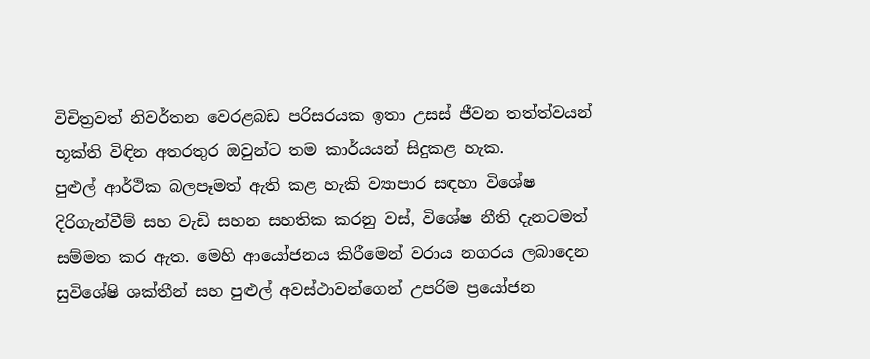විචිත්‍රවත් නිවර්තන වෙරළබඩ පරිසරයක ඉතා උසස් ජීවන තත්ත්වයන් භූක්ති විඳින අතරතුර ඔවුන්ට තම කාර්යයන් සිදුකළ හැක.
පුළුල් ආර්ථික බලපෑමත් ඇති කළ හැකි ව්‍යාපාර සඳහා විශේෂ දිරිගැන්වීම් සහ වැඩි සහන සහතික කරනු වස්, විශේෂ නීති දැනටමත් සම්මත කර ඇත. මෙහි ආයෝජනය කිරීමෙන් වරාය නගරය ලබාදෙන සුවිශේෂි ශක්තීන් සහ පුළුල් අවස්ථාවන්ගෙන් උපරිම ප්‍රයෝජන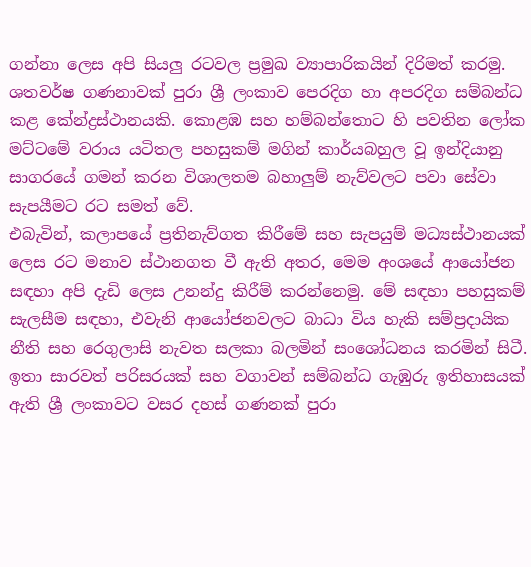ගන්නා ලෙස අපි සියලු රටවල ප්‍රමුඛ ව්‍යාපාරිකයින් දිරිමත් කරමු.
ශතවර්ෂ ගණනාවක් පුරා ශ්‍රී ලංකාව පෙරදිග හා අපරදිග සම්බන්ධ කළ කේන්ද්‍රස්ථානයකි. කොළඹ සහ හම්බන්තොට හි පවතින ලෝක මට්ටමේ වරාය යටිතල පහසුකම් මගින් කාර්යබහුල වූ ඉන්දියානු සාගරයේ ගමන් කරන විශාලතම බහාලුම් නැව්වලට පවා සේවා සැපයීමට රට සමත් වේ.
එබැවින්, කලාපයේ ප්‍රතිනැව්ගත කිරීමේ සහ සැපයුම් මධ්‍යස්ථානයක් ලෙස රට මනාව ස්ථානගත වී ඇති අතර, මෙම අංශයේ ආයෝජන සඳහා අපි දැඩි ලෙස උනන්දු කිරීම් කරන්නෙමු. මේ සඳහා පහසුකම් සැලසීම සඳහා, එවැනි ආයෝජනවලට බාධා විය හැකි සම්ප්‍රදායික නීති සහ රෙගුලාසි නැවත සලකා බලමින් සංශෝධනය කරමින් සිටී.
ඉතා සාරවත් පරිසරයක් සහ වගාවන් සම්බන්ධ ගැඹුරු ඉතිහාසයක් ඇති ශ්‍රී ලංකාවට වසර දහස් ගණනක් පුරා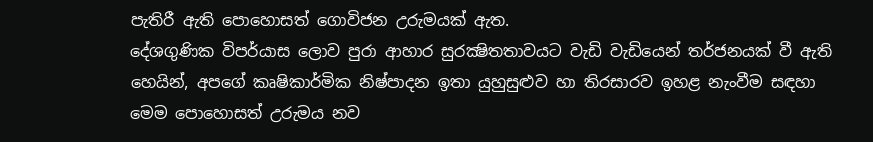පැතිරී ඇති පොහොසත් ගොවිජන උරුමයක් ඇත.
දේශගුණික විපර්යාස ලොව පුරා ආහාර සුරක්‍ෂිතතාවයට වැඩි වැඩියෙන් තර්ජනයක් වී ඇති හෙයින්, අපගේ කෘෂිකාර්මික නිෂ්පාදන ඉතා යුහුසුළුව හා තිරසාරව ඉහළ නැංවීම සඳහා මෙම පොහොසත් උරුමය නව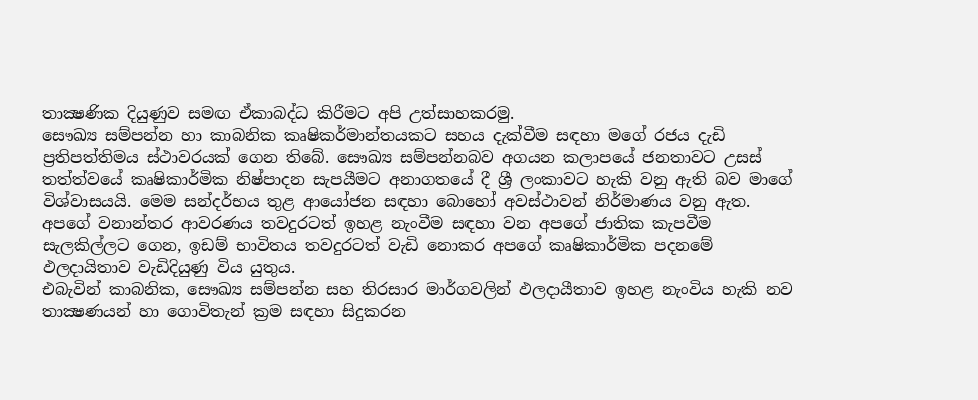තාක්‍ෂණික දියුණුව සමඟ ඒකාබද්ධ කිරීමට අපි උත්සාහකරමු.
සෞඛ්‍ය සම්පන්න හා කාබනික කෘෂිකර්මාන්තයකට සහය දැක්වීම සඳහා මගේ රජය දැඩි ප්‍රතිපත්තිමය ස්ථාවරයක් ගෙන තිබේ. සෞඛ්‍ය සම්පන්නබව අගයන කලාපයේ ජනතාවට උසස් තත්ත්වයේ කෘෂිකාර්මික නිෂ්පාදන සැපයීමට අනාගතයේ දී ශ්‍රී ලංකාවට හැකි වනු ඇති බව මාගේ විශ්වාසයයි. මෙම සන්දර්භය තුළ ආයෝජන සඳහා බොහෝ අවස්ථාවන් නිර්මාණය වනු ඇත.
අපගේ වනාන්තර ආවරණය තවදුරටත් ඉහළ නැංවීම සඳහා වන අපගේ ජාතික කැපවීම සැලකිල්ලට ගෙන, ඉඩම් භාවිතය තවදුරටත් වැඩි නොකර අපගේ කෘෂිකාර්මික පදනමේ ඵලදායිතාව වැඩිදියුණු විය යුතුය.
එබැවින් කාබනික, සෞඛ්‍ය සම්පන්න සහ තිරසාර මාර්ගවලින් ඵලදායීතාව ඉහළ නැංවිය හැකි නව තාක්‍ෂණයන් හා ගොවිතැන් ක්‍රම සඳහා සිදුකරන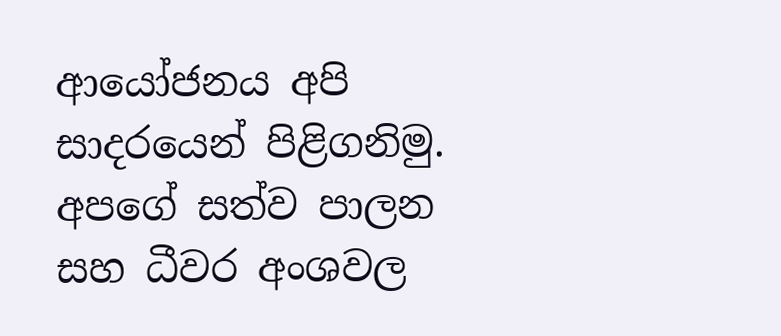ආයෝජනය අපි සාදරයෙන් පිළිගනිමු. අපගේ සත්ව පාලන සහ ධීවර අංශවල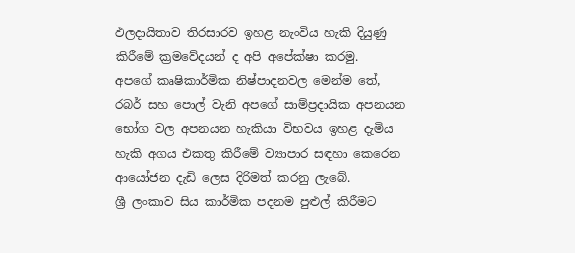ඵලදායිතාව තිරසාරව ඉහළ නැංවිය හැකි දියුණු කිරීමේ ක්‍රමවේදයන් ද අපි අපේක්ෂා කරමු.
අපගේ කෘෂිකාර්මික නිෂ්පාදනවල මෙන්ම තේ, රබර් සහ පොල් වැනි අපගේ සාම්ප්‍රදායික අපනයන භෝග වල අපනයන හැකියා විභවය ඉහළ දැමිය හැකි අගය එකතු කිරීමේ ව්‍යාපාර සඳහා කෙරෙන ආයෝජන දැඩි ලෙස දිරිමත් කරනු ලැබේ.
ශ්‍රී ලංකාව සිය කාර්මික පදනම පුළුල් කිරීමට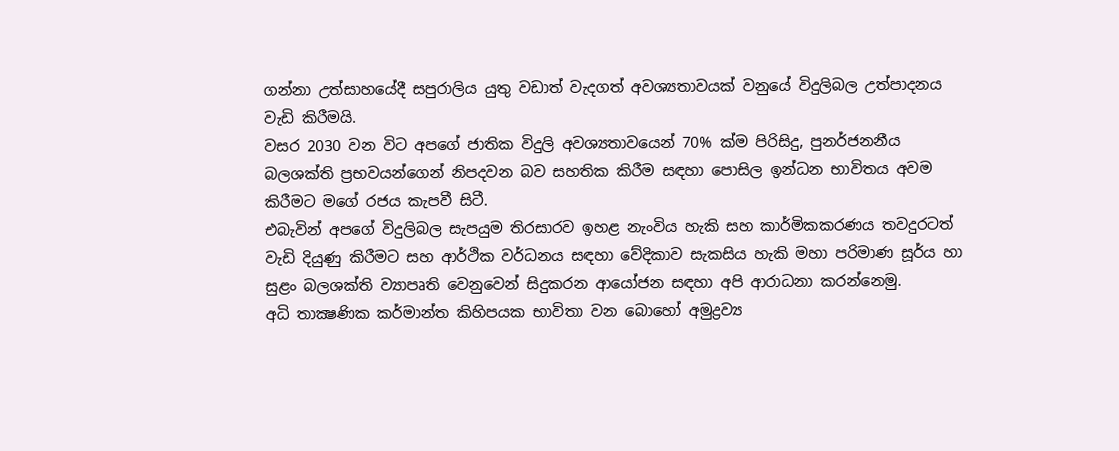ගන්නා උත්සාහයේදී සපුරාලිය යුතු වඩාත් වැදගත් අවශ්‍යතාවයක් වනුයේ විදුලිබල උත්පාදනය වැඩි කිරීමයි.
වසර 2030 වන විට අපගේ ජාතික විදුලි අවශ්‍යතාවයෙන් 70% ක්ම පිරිසිදු, පුනර්ජනනීය බලශක්ති ප්‍රභවයන්ගෙන් නිපදවන බව සහතික කිරීම සඳහා පොසිල ඉන්ධන භාවිතය අවම කිරීමට මගේ රජය කැපවී සිටී.
එබැවින් අපගේ විදුලිබල සැපයුම තිරසාරව ඉහළ නැංවිය හැකි සහ කාර්මිකකරණය තවදුරටත් වැඩි දියුණු කිරීමට සහ ආර්ථික වර්ධනය සඳහා වේදිකාව සැකසිය හැකි මහා පරිමාණ සූර්ය හා සුළං බලශක්ති ව්‍යාපෘති වෙනුවෙන් සිදුකරන ආයෝජන සඳහා අපි ආරාධනා කරන්නෙමු.
අධි තාක්‍ෂණික කර්මාන්ත කිහිපයක භාවිතා වන බොහෝ අමුද්‍රව්‍ය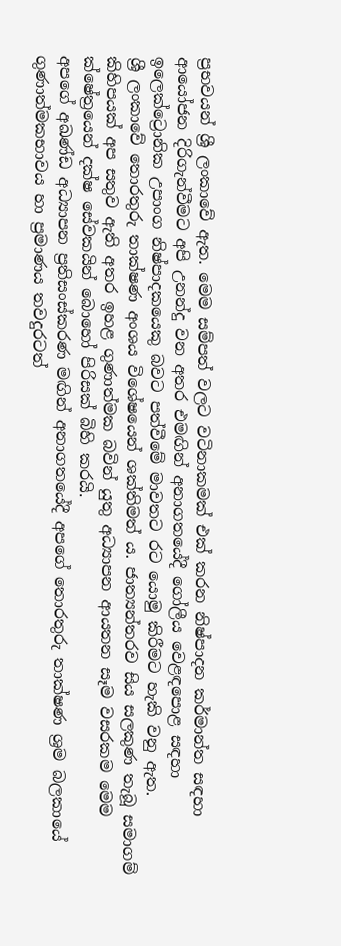ප්‍රභවයන් ශ්‍රී ලංකාවේ ඇත. මෙම සම්පත් වලට වටිනාකමක් එක් කරන නිෂ්පාදන කර්මාන්ත සඳහා ආයෝජන දිරිගැන්වීමට අපි උනන්දු වන අතර එමඟින් අනාගතයේදී ගෝලීය වෙළඳපොළ සඳහා ඉලෙක්ට්‍රොනික උපාංග නිෂ්පාදකයෙකු බවට පත්වීමේ මාවතට රට යොමු කිරීමට හැකි වනු ඇත.
ශ්‍රී ලංකාවේ තොරතුරු තාක්ෂණ අංශය විශේෂයෙන් ශක්තිමත් ය. ජාත්‍යන්තරව සිය සලකුණ තැබූ සමාගම් කිහිපයක් අප සතුව ඇති අතර ඉහළ ගුණාත්මක බවින් යුතු අධ්‍යාපන ආයතන සෑම වසරකම මෙම ක්ෂේත්‍රයෙන් දක්ෂ සේවකයින් බොහෝ පිරිසක් බිහි කරයි.
අපගේ අඛණ්ඩ අධ්‍යාපන ප්‍රතිසංස්කරණ මඟින් අනාගතයේදී අපගේ තොරතුරු තාක්ෂණ ශ්‍රම බලකායේ ගුණාත්මකභාවය හා ප්‍රමාණය තවදුරටත්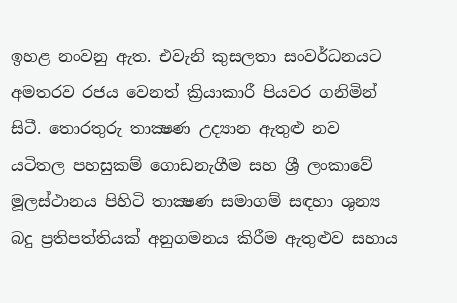ඉහළ නංවනු ඇත. එවැනි කුසලතා සංවර්ධනයට අමතරව රජය වෙනත් ක්‍රියාකාරී පියවර ගනිමින් සිටී. තොරතුරු තාක්‍ෂණ උද්‍යාන ඇතුළු නව යටිතල පහසුකම් ගොඩනැගීම සහ ශ්‍රී ලංකාවේ මූලස්ථානය පිහිටි තාක්‍ෂණ සමාගම් සඳහා ශුන්‍ය බදු ප්‍රතිපත්තියක් අනුගමනය කිරීම ඇතුළුව සහාය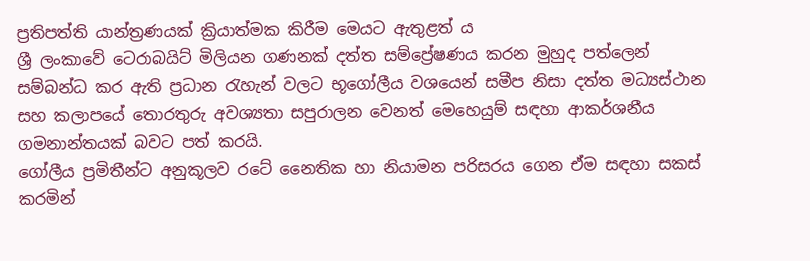ප්‍රතිපත්ති යාන්ත්‍රණයක් ක්‍රියාත්මක කිරීම මෙයට ඇතුළත් ය
ශ්‍රී ලංකාවේ ටෙරාබයිට් මිලියන ගණනක් දත්ත සම්ප්‍රේෂණය කරන මුහුද පත්ලෙන් සම්බන්ධ කර ඇති ප්‍රධාන රැහැන් වලට භූගෝලීය වශයෙන් සමීප නිසා දත්ත මධ්‍යස්ථාන සහ කලාපයේ තොරතුරු අවශ්‍යතා සපුරාලන වෙනත් මෙහෙයුම් සඳහා ආකර්ශනීය ගමනාන්තයක් බවට පත් කරයි.
ගෝලීය ප්‍රමිතීන්ට අනුකූලව රටේ නෛතික හා නියාමන පරිසරය ගෙන ඒම සඳහා සකස් කරමින්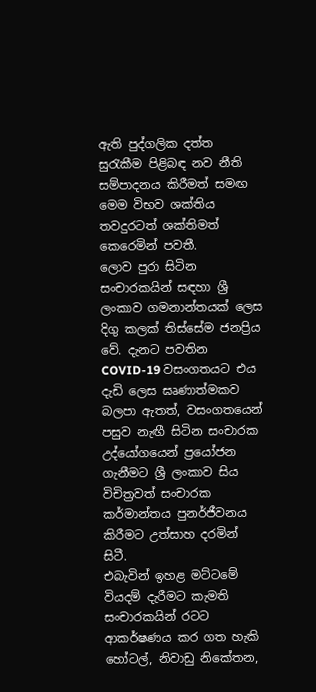ඇති පුද්ගලික දත්ත සුරැකීම පිළිබඳ නව නීති සම්පාදනය කිරීමත් සමඟ මෙම විභව ශක්තිය තවදුරටත් ශක්තිමත් කෙරෙමින් පවතී.
ලොව පුරා සිටින සංචාරකයින් සඳහා ශ්‍රී ලංකාව ගමනාන්තයක් ලෙස දිගු කලක් තිස්සේම ජනප්‍රිය වේ. දැනට පවතින COVID-19 වසංගතයට එය දැඩි ලෙස ඝෘණාත්මකව බලපා ඇතත්, වසංගතයෙන් පසුව නැඟී සිටින සංචාරක උද්යෝගයෙන් ප්‍රයෝජන ගැනීමට ශ්‍රී ලංකාව සිය විචිත්‍රවත් සංචාරක කර්මාන්තය පුනර්ජීවනය කිරීමට උත්සාහ දරමින් සිටී.
එබැවින් ඉහළ මට්ටමේ වියදම් දැරීමට කැමති සංචාරකයින් රටට ආකර්ෂණය කර ගත හැකි හෝටල්, නිවාඩු නිකේතන,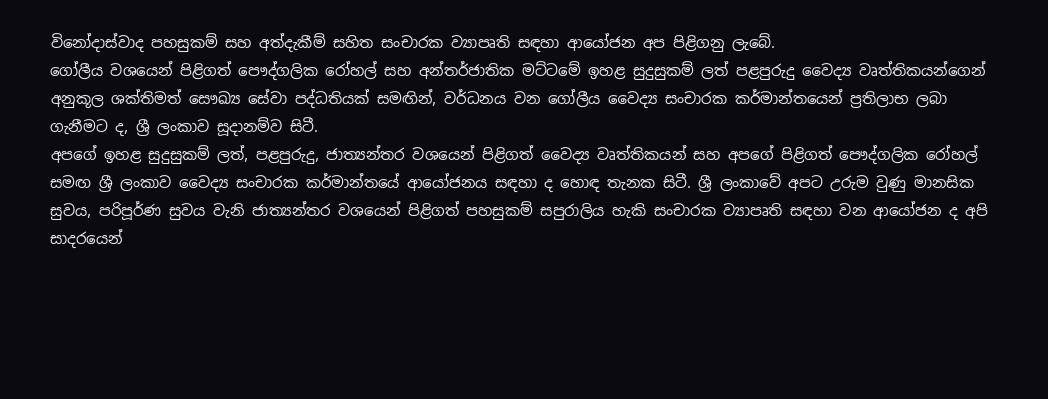විනෝදාස්වාද පහසුකම් සහ අත්දැකීම් සහිත සංචාරක ව්‍යාපෘති සඳහා ආයෝජන අප පිළිගනු ලැබේ.
ගෝලීය වශයෙන් පිළිගත් පෞද්ගලික රෝහල් සහ අන්තර්ජාතික මට්ටමේ ඉහළ සුදුසුකම් ලත් පළපුරුදු වෛද්‍ය වෘත්තිකයන්ගෙන් අනුකූල ශක්තිමත් සෞඛ්‍ය සේවා පද්ධතියක් සමඟින්, වර්ධනය වන ගෝලීය වෛද්‍ය සංචාරක කර්මාන්තයෙන් ප්‍රතිලාභ ලබා ගැනීමට ද, ශ්‍රී ලංකාව සූදානම්ව සිටී.
අපගේ ඉහළ සුදුසුකම් ලත්, පළපුරුදු, ජාත්‍යන්තර වශයෙන් පිළිගත් වෛද්‍ය වෘත්තිකයන් සහ අපගේ පිළිගත් පෞද්ගලික රෝහල් සමඟ ශ්‍රී ලංකාව වෛද්‍ය සංචාරක කර්මාන්තයේ ආයෝජනය සඳහා ද හොඳ තැනක සිටී. ශ්‍රී ලංකාවේ අපට උරුම වුණු මානසික සුවය, පරිපූර්ණ සුවය වැනි ජාත්‍යන්තර වශයෙන් පිළිගත් පහසුකම් සපුරාලිය හැකි සංචාරක ව්‍යාපෘති සඳහා වන ආයෝජන ද අපි සාදරයෙන්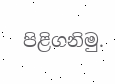පිළිගනිමු.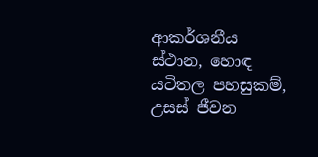ආකර්ශනීය ස්ථාන, හොඳ යටිතල පහසුකම්, උසස් ජීවන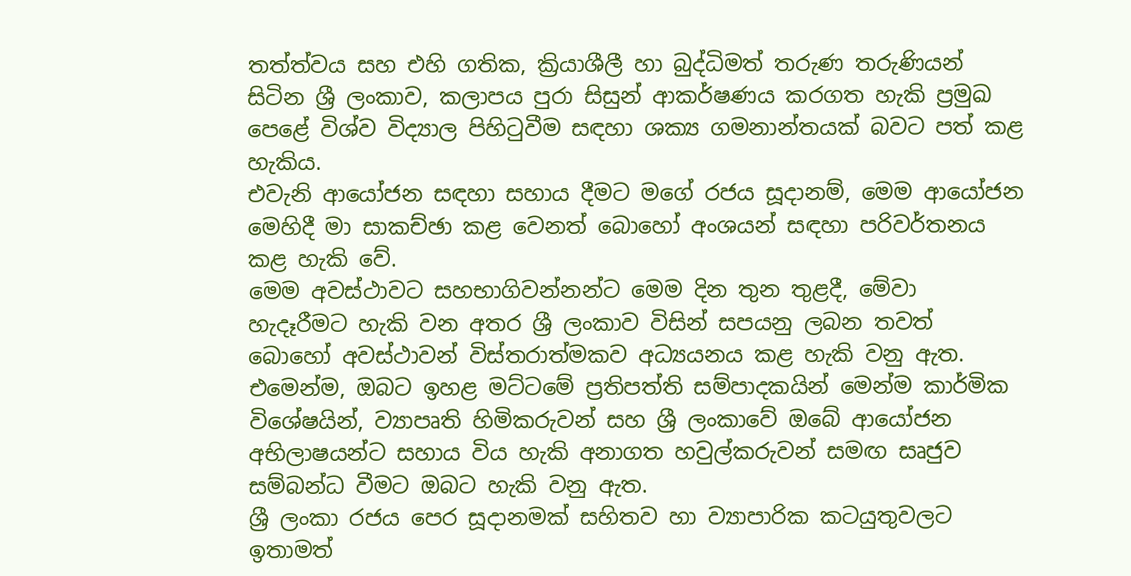තත්ත්වය සහ එහි ගතික, ක්‍රියාශීලී හා බුද්ධිමත් තරුණ තරුණියන් සිටින ශ්‍රී ලංකාව, කලාපය පුරා සිසුන් ආකර්ෂණය කරගත හැකි ප්‍රමුඛ පෙළේ විශ්ව විද්‍යාල පිහිටුවීම සඳහා ශක්‍ය ගමනාන්තයක් බවට පත් කළ හැකිය.
එවැනි ආයෝජන සඳහා සහාය දීමට මගේ රජය සූදානම්, මෙම ආයෝජන මෙහිදී මා සාකච්ඡා කළ වෙනත් බොහෝ අංශයන් සඳහා පරිවර්තනය කළ හැකි වේ.
මෙම අවස්ථාවට සහභාගිවන්නන්ට මෙම දින තුන තුළදී, මේවා හැදෑරීමට හැකි වන අතර ශ්‍රී ලංකාව විසින් සපයනු ලබන තවත් බොහෝ අවස්ථාවන් විස්තරාත්මකව අධ්‍යයනය කළ හැකි වනු ඇත.
එමෙන්ම, ඔබට ඉහළ මට්ටමේ ප්‍රතිපත්ති සම්පාදකයින් මෙන්ම කාර්මික විශේෂයින්, ව්‍යාපෘති හිමිකරුවන් සහ ශ්‍රී ලංකාවේ ඔබේ ආයෝජන අභිලාෂයන්ට සහාය විය හැකි අනාගත හවුල්කරුවන් සමඟ සෘජුව සම්බන්ධ වීමට ඔබට හැකි වනු ඇත.
ශ්‍රී ලංකා රජය පෙර සූදානමක් සහිතව හා ව්‍යාපාරික කටයුතුවලට ඉතාමත්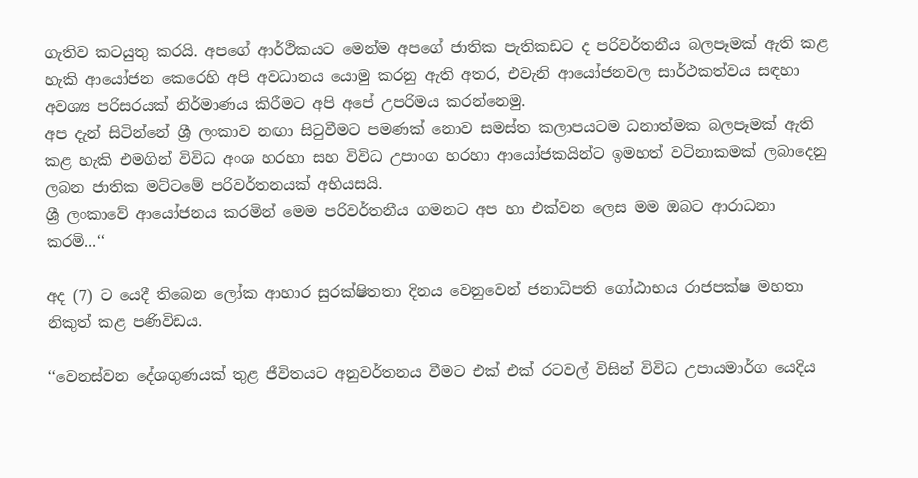ගැතිව කටයුතු කරයි. අපගේ ආර්ථිකයට මෙන්ම අපගේ ජාතික පැතිකඩට ද පරිවර්තනීය බලපෑමක් ඇති කළ හැකි ආයෝජන කෙරෙහි අපි අවධානය යොමු කරනු ඇති අතර, එවැනි ආයෝජනවල සාර්ථකත්වය සඳහා අවශ්‍ය පරිසරයක් නිර්මාණය කිරීමට අපි අපේ උපරිමය කරන්නෙමු.
අප දැන් සිටින්නේ ශ්‍රී ලංකාව නඟා සිටුවීමට පමණක් නොව සමස්ත කලාපයටම ධනාත්මක බලපෑමක් ඇති කළ හැකි එමගින් විවිධ අංශ හරහා සහ විවිධ උපාංග හරහා ආයෝජකයින්ට ඉමහත් වටිනාකමක් ලබාදෙනු ලබන ජාතික මට්ටමේ පරිවර්තනයක් අභියසයි.
ශ්‍රී ලංකාවේ ආයෝජනය කරමින් මෙම පරිවර්තනීය ගමනට අප හා එක්වන ලෙස මම ඔබට ආරාධනා කරමි...‘‘

අද (7) ට යෙදී තිබෙන ලෝක ආහාර සුරක්ෂිතතා දිනය වෙනුවෙන් ජනාධිපති ගෝඨාභය රාජපක්ෂ මහතා නිකුත් කළ පණිවිඩය.

‘‘වෙනස්වන දේශගුණයක් තුළ ජීවිතයට අනුවර්තනය වීමට එක් එක් රටවල් විසින් විවිධ උපායමාර්ග යෙදිය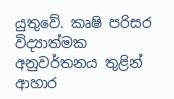යුතුවේ. කෘෂි පරිසර විද්‍යාත්මක අනුවර්තනය තුළින් ආහාර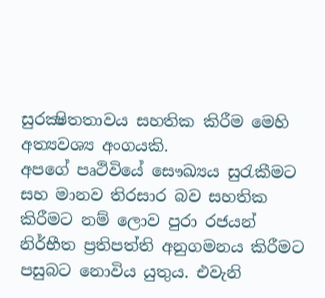සුරක්‍ෂිතතාවය සහතික කිරීම මෙහි අත්‍යවශ්‍ය අංගයකි.
අපගේ පෘථිවියේ සෞඛ්‍යය සුරැකීමට සහ මානව තිරසාර බව සහතික කිරීමට නම් ලොව පුරා රජයන් නිර්භීත ප්‍රතිපත්ති අනුගමනය කිරීමට පසුබට නොවිය යුතුය. එවැනි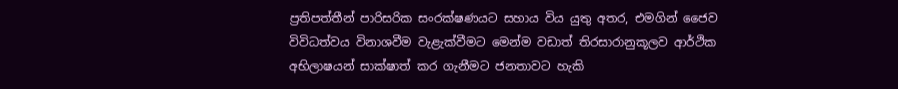ප්‍රතිපත්තීන් පාරිසරික සංරක්ෂණයට සහාය විය යුතු අතර, එමගින් ජෛව විවිධත්වය විනාශවීම වැළැක්වීමට මෙන්ම වඩාත් තිරසාරානුකූලව ආර්ථික අභිලාෂයන් සාක්ෂාත් කර ගැනීමට ජනතාවට හැකි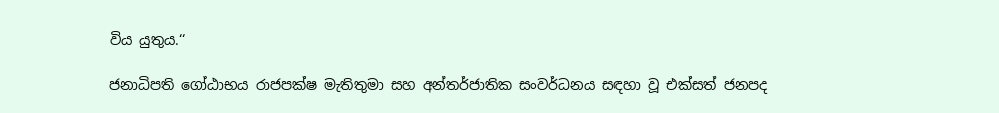විය යුතුය.‘‘

ජනාධිපති ගෝඨාභය රාජපක්ෂ මැතිතුමා සහ අන්තර්ජාතික සංවර්ධනය සඳහා වූ එක්සත් ජනපද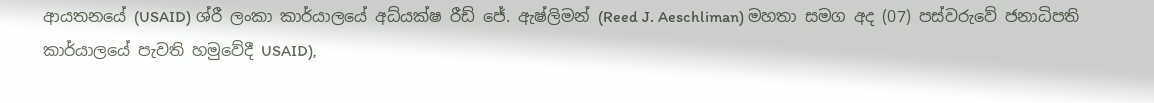ආයතනයේ (USAID) ශ්රී ලංකා කාර්යාලයේ අධ්යක්ෂ රීඩ් ජේ. ඇෂ්ලිමන් (Reed J. Aeschliman) මහතා සමග අද (07) පස්වරුවේ ජනාධිපති කාර්යාලයේ පැවති හමුවේදී USAID),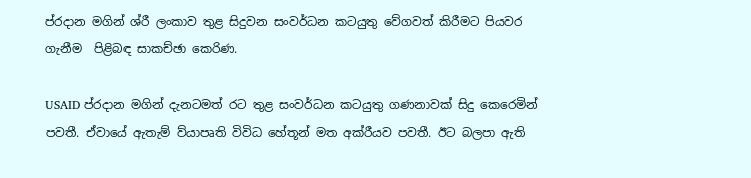ප්රදාන මගින් ශ්රී ලංකාව තුළ සිදුවන සංවර්ධන කටයුතු වේගවත් කිරීමට පියවර ගැනීම  පිළිබඳ සාකච්ඡා කෙරිණ.

USAID ප්රදාන මගින් දැනටමත් රට තුළ සංවර්ධන කටයුතු ගණනාවක් සිදු කෙරෙමින් පවතී. ඒවායේ ඇතැම් ව්යාපෘති විවිධ හේතූන් මත අක්රීයව පවතී. ඊට බලපා ඇති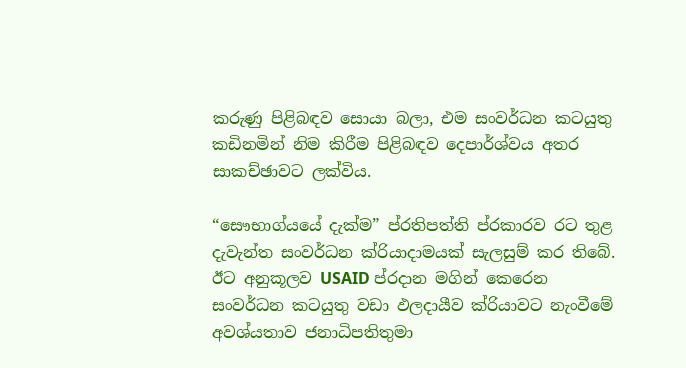කරුණු පිළිබඳව සොයා බලා, එම සංවර්ධන කටයුතු කඩිනමින් නිම කිරීම පිළිබඳව දෙපාර්ශ්වය අතර සාකච්ඡාවට ලක්විය.

“සෞභාග්යයේ දැක්ම” ප්රතිපත්ති ප්රකාරව රට තුළ දැවැන්ත සංවර්ධන ක්රියාදාමයක් සැලසුම් කර තිබේ. ඊට අනුකූලව USAID ප්රදාන මගින් කෙරෙන සංවර්ධන කටයුතු වඩා ඵලදායීව ක්රියාවට නැංවීමේ අවශ්යතාව ජනාධිපතිතුමා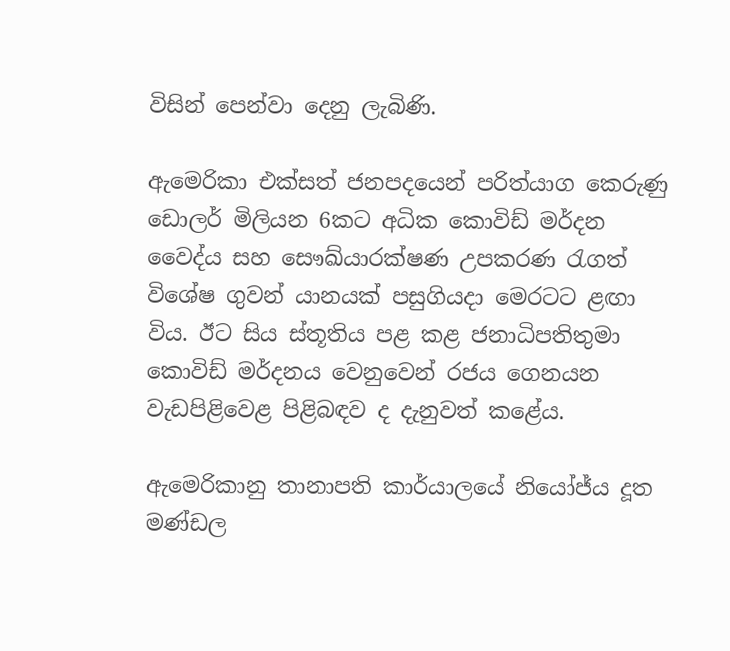විසින් පෙන්වා දෙනු ලැබිණි.

ඇමෙරිකා එක්සත් ජනපදයෙන් පරිත්යාග කෙරුණු ඩොලර් මිලියන 6කට අධික කොවිඩ් මර්දන වෛද්ය සහ සෞඛ්යාරක්ෂණ උපකරණ රැගත් විශේෂ ගුවන් යානයක් පසුගියදා මෙරටට ළඟා විය. ඊට සිය ස්තූතිය පළ කළ ජනාධිපතිතුමා කොවිඩ් මර්දනය වෙනුවෙන් රජය ගෙනයන වැඩපිළිවෙළ පිළිබඳව ද දැනුවත් කළේය.

ඇමෙරිකානු තානාපති කාර්යාලයේ නියෝජ්ය දූත මණ්ඩල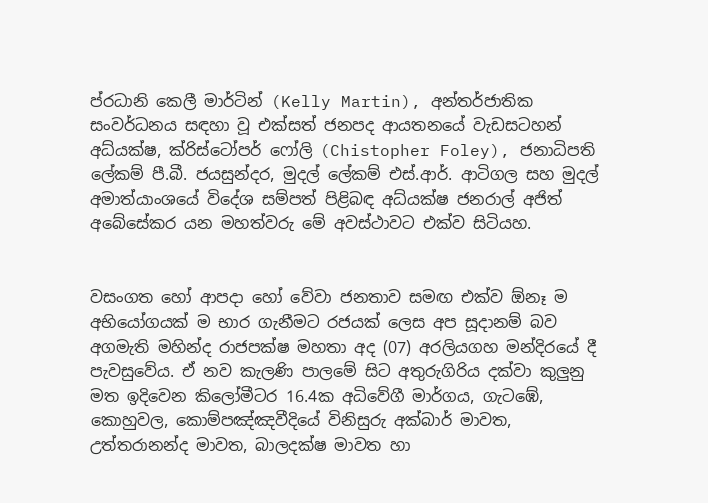ප්රධානි කෙලී මාර්ටින් (Kelly Martin), අන්තර්ජාතික සංවර්ධනය සඳහා වූ එක්සත් ජනපද ආයතනයේ වැඩසටහන් අධ්යක්ෂ, ක්රිස්ටෝපර් ෆෝලි (Chistopher Foley), ජනාධිපති ලේකම් පී.බී. ජයසුන්දර, මුදල් ලේකම් එස්.ආර්. ආටිගල සහ මුදල් අමාත්යාංශයේ විදේශ සම්පත් පිළිබඳ අධ්යක්ෂ ජනරාල් අජිත් අබේසේකර යන මහත්වරු මේ අවස්ථාවට එක්ව සිටියහ.


වසංගත හෝ ආපදා හෝ වේවා ජනතාව සමඟ එක්ව ඕනෑ ම අභියෝගයක් ම භාර ගැනීමට රජයක් ලෙස අප සූදානම් බව අගමැති මහින්ද රාජපක්ෂ මහතා අද (07) අරලියගහ මන්දිරයේ දී පැවසුවේය. ඒ නව කැලණි පාලමේ සිට අතුරුගිරිය දක්වා කුලුනු මත ඉදිවෙන කිලෝමීටර 16.4ක අධිවේගී මාර්ගය, ගැටඹේ, කොහුවල, කොම්පඤ්ඤවීදියේ විනිසුරු අක්බාර් මාවත, උත්තරානන්ද මාවත, බාලදක්ෂ මාවත හා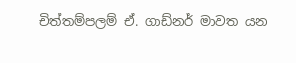චිත්තම්පලම් ඒ. ගාඩ්නර් මාවත යන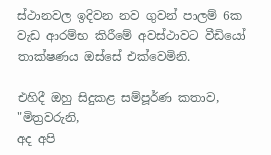ස්ථානවල ඉදිවන නව ගුවන් පාලම් 6ක වැඩ ආරම්භ කිරීමේ අවස්ථාවට වීඩියෝ තාක්ෂණය ඔස්සේ එක්වෙමිනි.

එහිදී ඔහු සිදුකළ සම්පූර්ණ කතාව,
"මිත්‍රවරුනි,
අද අපි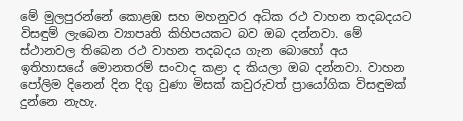මේ මුලපුරන්නේ කොළඹ සහ මහනුවර අධික රථ වාහන තදබදයට විසඳුම් ලැබෙන ව්‍යාපෘති කිහිපයකට බව ඔබ දන්නවා. මේ ස්ථානවල තිබෙන රථ වාහන තදබදය ගැන බොහෝ අය ඉතිහාසයේ මොනතරම් සංවාද කළා ද කියලා ඔබ දන්නවා. වාහන පෝලිම දිනෙන් දින දිගු වුණා මිසක් කවුරුවත් ප්‍රායෝගික විසඳුමක් දුන්නෙ නැහැ.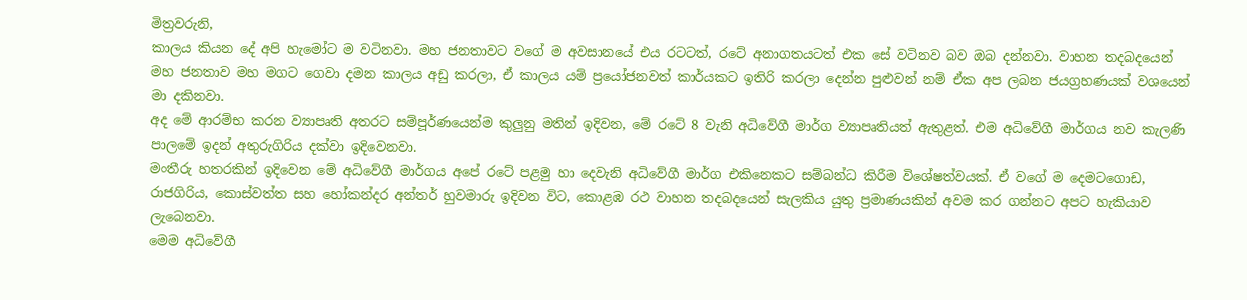මිත්‍රවරුනි,
කාලය කියන දේ අපි හැමෝට ම වටිනවා. මහ ජනතාවට වගේ ම අවසානයේ එය රටටත්, රටේ අනාගතයටත් එක සේ වටිනව බව ඔබ දන්නවා. වාහන තදබදයෙන් මහ ජනතාව මහ මගට ගෙවා දමන කාලය අඩු කරලා, ඒ කාලය යම් ප්‍රයෝජනවත් කාර්යකට ඉතිරි කරලා දෙන්න පුළුවන් නම් ඒක අප ලබන ජයග්‍රහණයක් වශයෙන් මා දකිනවා.
අද මේ ආරම්භ කරන ව්‍යාපෘති අතරට සම්පූර්ණයෙන්ම කුලුනු මතින් ඉදිවන, මේ රටේ 8 වැනි අධිවේගී මාර්ග ව්‍යාපෘතියත් ඇතුළත්. එම අධිවේගී මාර්ගය නව කැලණි පාලමේ ඉදන් අතුරුගිරිය දක්වා ඉදිවෙනවා.
මංතීරු හතරකින් ඉදිවෙන මේ අධිවේගී මාර්ගය අපේ රටේ පළමු හා දෙවැනි අධිවේගී මාර්ග එකිනෙකට සම්බන්ධ කිරීම විශේෂත්වයක්. ඒ වගේ ම දෙමටගොඩ, රාජගිරිය, කොස්වත්ත සහ හෝකන්දර අන්තර් හුවමාරු ඉදිවන විට, කොළඹ රථ වාහන තදබදයෙන් සැලකිය යුතු ප්‍රමාණයකින් අවම කර ගන්නට අපට හැකියාව ලැබෙනවා.
මෙම අධිවේගී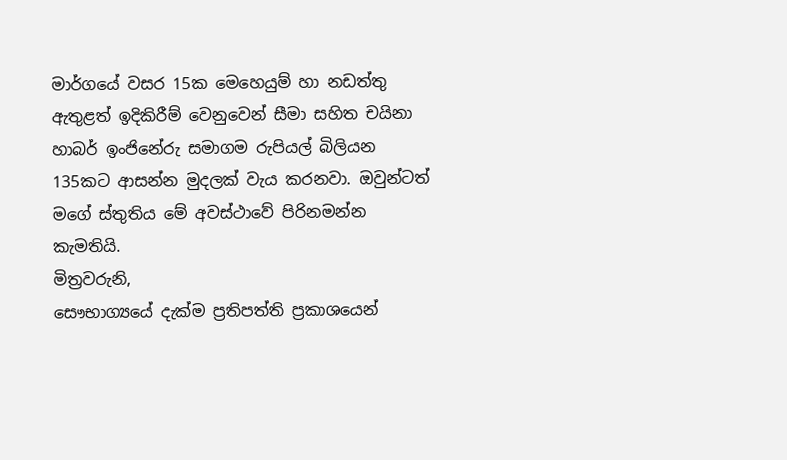මාර්ගයේ වසර 15ක මෙහෙයුම් හා නඩත්තු ඇතුළත් ඉදිකිරීම් වෙනුවෙන් සීමා සහිත චයිනා හාබර් ඉංජිනේරු සමාගම රුපියල් බිලියන 135කට ආසන්න මුදලක් වැය කරනවා. ඔවුන්ටත් මගේ ස්තුතිය මේ අවස්ථාවේ පිරිනමන්න කැමතියි.
මිත්‍රවරුනි,
සෞභාග්‍යයේ දැක්ම ප්‍රතිපත්ති ප්‍රකාශයෙන්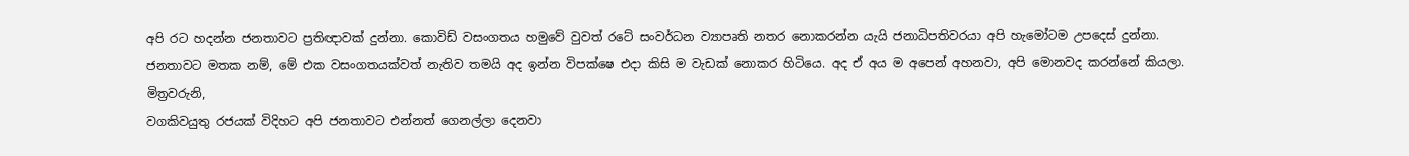අපි රට හදන්න ජනතාවට ප්‍රතිඥාවක් දුන්නා. කොවිඩ් වසංගතය හමුවේ වුවත් රටේ සංවර්ධන ව්‍යාපෘති නතර නොකරන්න යැයි ජනාධිපතිවරයා අපි හැමෝටම උපදෙස් දුන්නා.
ජනතාවට මතක නම්, මේ එක වසංගතයක්වත් නැතිව තමයි අද ඉන්න විපක්ෂෙ එදා කිසි ම වැඩක් නොකර හිටියෙ. අද ඒ අය ම අපෙන් අහනවා, අපි මොනවද කරන්නේ කියලා.
මිත්‍රවරුනි,
වගකිවයුතු රජයක් විදිහට අපි ජනතාවට එන්නත් ගෙනල්ලා දෙනවා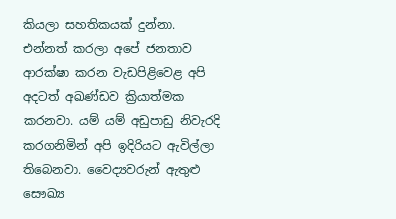කියලා සහතිකයක් දුන්නා. එන්නත් කරලා අපේ ජනතාව ආරක්ෂා කරන වැඩපිළිවෙළ අපි අදටත් අඛණ්ඩව ක්‍රියාත්මක කරනවා. යම් යම් අඩුපාඩු නිවැරදි කරගනිමින් අපි ඉදිරියට ඇවිල්ලා තිබෙනවා. වෛද්‍යවරුන් ඇතුළු සෞඛ්‍ය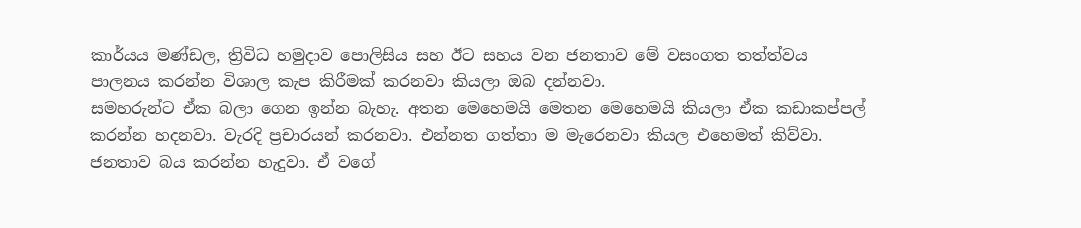කාර්යය මණ්ඩල, ත්‍රිවිධ හමුදාව පොලිසිය සහ ඊට සහය වන ජනතාව මේ වසංගත තත්ත්වය පාලනය කරන්න විශාල කැප කිරීමක් කරනවා කියලා ඔබ දන්නවා.
සමහරුන්ට ඒක බලා ගෙන ඉන්න බැහැ. අතන මෙහෙමයි මෙතන මෙහෙමයි කියලා ඒක කඩාකප්පල් කරන්න හදනවා. වැරදි ප්‍රචාරයන් කරනවා. එන්නත ගත්තා ම මැරෙනවා කියල එහෙමත් කිව්වා. ජනතාව බය කරන්න හැදුවා. ඒ වගේ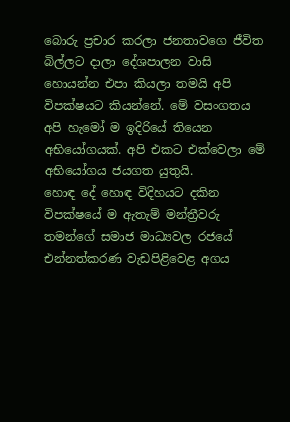බොරු ප්‍රචාර කරලා ජනතාවගෙ ජීවිත බිල්ලට දාලා දේශපාලන වාසි හොයන්න එපා කියලා තමයි අපි විපක්ෂයට කියන්නේ. මේ වසංගතය අපි හැමෝ ම ඉදිරියේ තියෙන අභියෝගයක්. අපි එකට එක්වෙලා මේ අභියෝගය ජයගත යුතුයි.
හොඳ දේ හොඳ විදිහයට දකින විපක්ෂයේ ම ඇතැම් මන්ත්‍රීවරු තමන්ගේ සමාජ මාධ්‍යවල රජයේ එන්නත්කරණ වැඩපිළිවෙළ අගය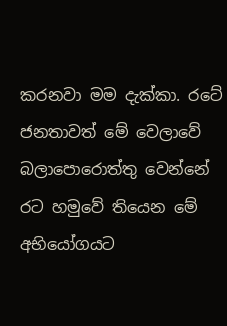කරනවා මම දැක්කා. රටේ ජනතාවත් මේ වෙලාවේ බලාපොරොත්තු වෙන්නේ රට හමුවේ තියෙන මේ අභියෝගයට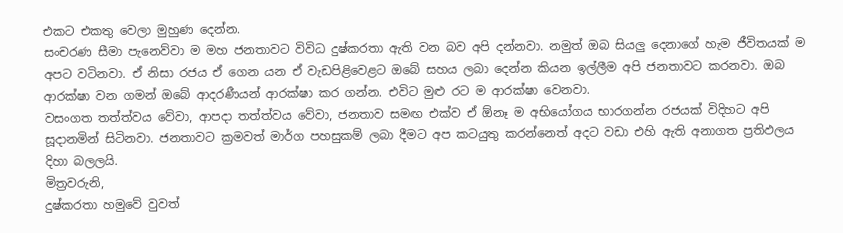එකට එකතු වෙලා මුහුණ දෙන්න.
සංචරණ සීමා පැනෙව්වා ම මහ ජනතාවට විවිධ දුෂ්කරතා ඇති වන බව අපි දන්නවා. නමුත් ඔබ සියලු දෙනාගේ හැම ජීවිතයක් ම අපට වටිනවා. ඒ නිසා රජය ඒ ගෙන යන ඒ වැඩපිළිවෙළට ඔබේ සහය ලබා දෙන්න කියන ඉල්ලීම අපි ජනතාවට කරනවා. ඔබ ආරක්ෂා වන ගමන් ඔබේ ආදරණීයන් ආරක්ෂා කර ගන්න. එවිට මුළු රට ම ආරක්ෂා වෙනවා.
වසංගත තත්ත්වය වේවා, ආපදා තත්ත්වය වේවා, ජනතාව සමඟ එක්ව ඒ ඕනෑ ම අභියෝගය භාරගන්න රජයක් විදිහට අපි සූදානමින් සිටිනවා. ජනතාවට ක්‍රමවත් මාර්ග පහසුකම් ලබා දීමට අප කටයුතු කරන්නෙත් අදට වඩා එහි ඇති අනාගත ප්‍රතිඵලය දිහා බලලයි.
මිත්‍රවරුනි,
දුෂ්කරතා හමුවේ වුවත්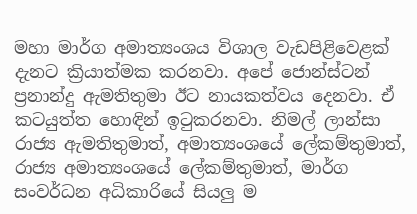මහා මාර්ග අමාත්‍යංශය විශාල වැඩපිළිවෙළක් දැනට ක්‍රියාත්මක කරනවා. අපේ ජොන්ස්ටන් ප්‍රනාන්දු ඇමතිතුමා ඊට නායකත්වය දෙනවා. ඒ කටයුත්ත හොඳින් ඉටුකරනවා. නිමල් ලාන්සා රාජ්‍ය ඇමතිතුමාත්, අමාත්‍යංශයේ ලේකම්තුමාත්, රාජ්‍ය අමාත්‍යංශයේ ලේකම්තුමාත්, මාර්ග සංවර්ධන අධිකාරියේ සියලු ම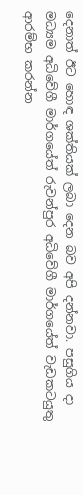දෙනාත් ඊට හොඳ ශක්තියක් ලබා දෙන බව අපි දන්නවා. පසුගිය දා මධ්‍යම අධිවේගී මාර්ගයේත් රුවන්පුර අධිවේගී මාර්ගයේත් වැඩකටයුතු ආරම්භ කරන්න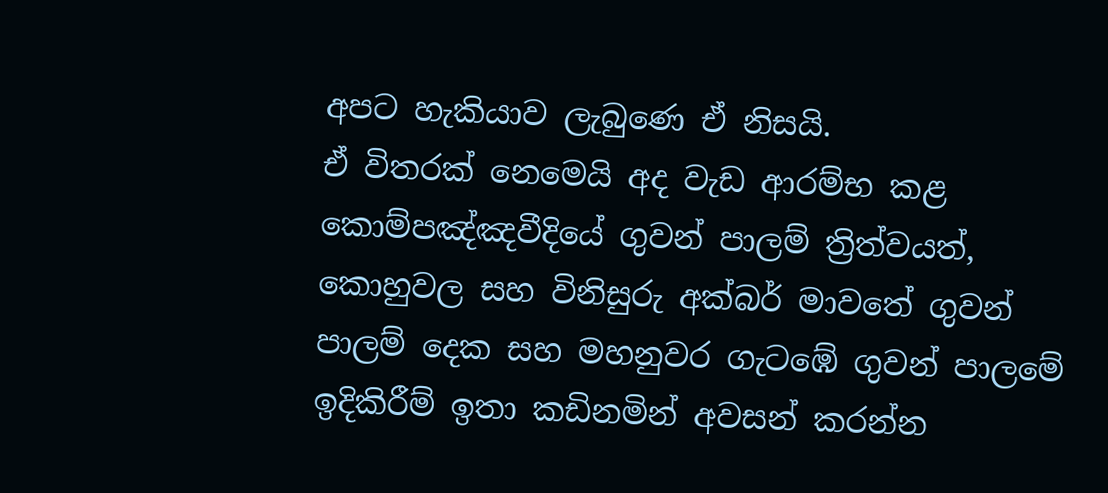අපට හැකියාව ලැබුණෙ ඒ නිසයි.
ඒ විතරක් නෙමෙයි අද වැඩ ආරම්භ කළ කොම්පඤ්ඤවීදියේ ගුවන් පාලම් ත්‍රිත්වයත්, කොහුවල සහ විනිසුරු අක්බර් මාවතේ ගුවන් පාලම් දෙක සහ මහනුවර ගැටඹේ ගුවන් පාලමේ ඉදිකිරීම් ඉතා කඩිනමින් අවසන් කරන්න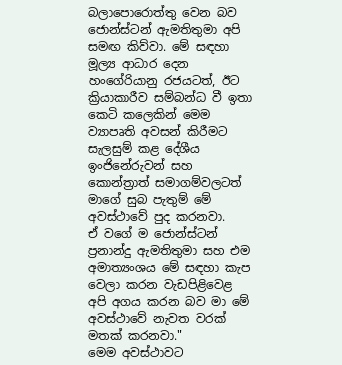බලාපොරොත්තු වෙන බව ජොන්ස්ටන් ඇමතිතුමා අපි සමඟ කිව්වා. මේ සඳහා මූල්‍ය ආධාර දෙන හංගේරියානු රජයටත්, ඊට ක්‍රියාකාරීව සම්බන්ධ වී ඉතා කෙටි කලෙකින් මෙම ව්‍යාපෘති අවසන් කිරීමට සැලසුම් කළ දේශීය ඉංජිනේරුවන් සහ කොන්ත්‍රාත් සමාගම්වලටත් මාගේ සුබ පැතුම් මේ අවස්ථාවේ පුද කරනවා.
ඒ වගේ ම ජොන්ස්ටන් ප්‍රනාන්දු ඇමතිතුමා සහ එම අමාත්‍යංශය මේ සඳහා කැප වෙලා කරන වැඩපිළිවෙළ අපි අගය කරන බව මා මේ අවස්ථාවේ නැවත වරක් මතක් කරනවා."
මෙම අවස්ථාවට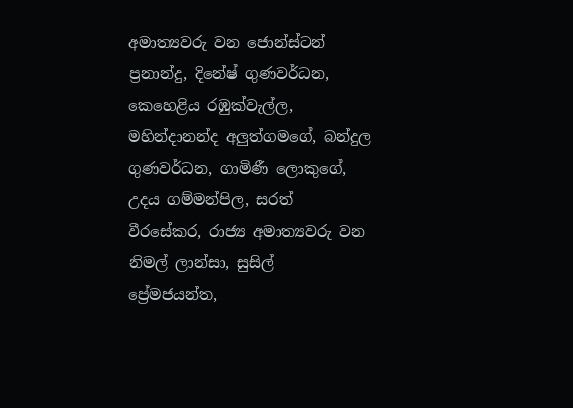අමාත්‍යවරු වන ජොන්ස්ටන් ප්‍රනාන්දු, දිනේෂ් ගුණවර්ධන, කෙහෙළිය රඹුක්වැල්ල, මහින්දානන්ද අලුත්ගමගේ, බන්දුල ගුණවර්ධන, ගාමිණී ලොකුගේ, උදය ගම්මන්පිල, සරත් වීරසේකර, රාජ්‍ය අමාත්‍යවරු වන නිමල් ලාන්සා, සුසිල් ප්‍රේමජයන්ත,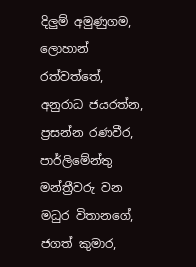දිලුම් අමුණුගම, ලොහාන් රත්වත්තේ, අනුරාධ ජයරත්න, ප්‍රසන්න රණවීර, පාර්ලිමේන්තු මන්ත්‍රීවරු වන මධුර විතානගේ, ජගත් කුමාර,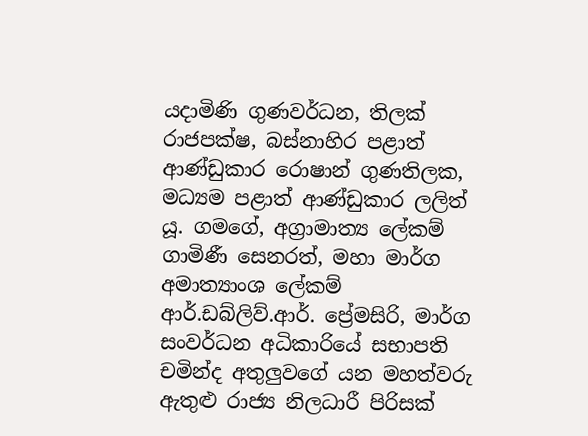යදාමිණි ගුණවර්ධන, තිලක් රාජපක්ෂ, බස්නාහිර පළාත් ආණ්ඩුකාර රොෂාන් ගුණතිලක, මධ්‍යම පළාත් ආණ්ඩුකාර ලලිත් යූ. ගමගේ, අග්‍රාමාත්‍ය ලේකම් ගාමිණී සෙනරත්, මහා මාර්ග අමාත්‍යාංශ ලේකම් ආර්.ඩබ්ලිව්.ආර්. ප්‍රේමසිරි, මාර්ග සංවර්ධන අධිකාරියේ සභාපති චමින්ද අතුලුවගේ යන මහත්වරු ඇතුළු රාජ්‍ය නිලධාරී පිරිසක්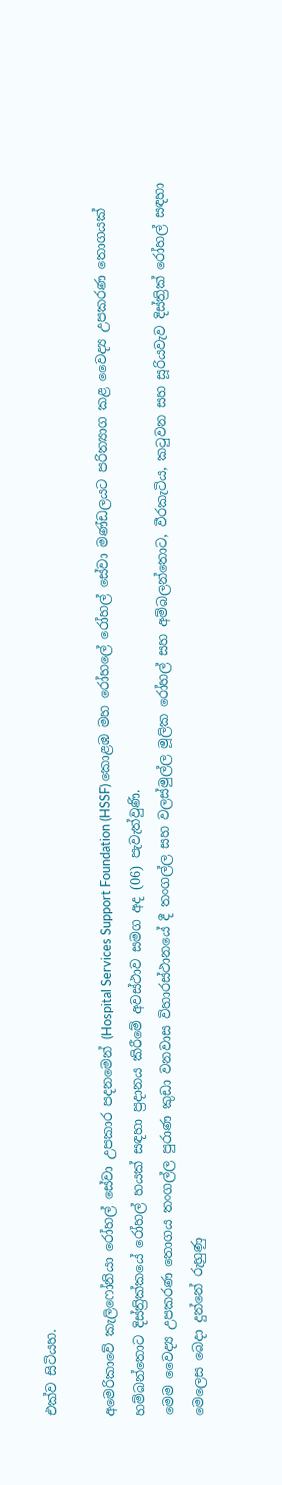එක්ව සිටියහ.

අමෙරිකාවේ කැලිෆෝනියා රෝහල් සේවා උපකාර පදනමෙන් (Hospital Services Support Foundation (HSSF) කොළඹ මහ රෝහලේ රෝහල් සේවා මණ්ඩලයට පරිත්‍යාග කළ වෛද්‍ය උපකරණ තොගයක් හම්බන්තොට දිස්ත්‍රික්කයේ රෝහල් හයක් සඳහා ප්‍රදානය කිරීමේ අවස්ථාව සමග අද (06) පැවැත්වුණි.
මෙම වෛද්‍ය උපකරණ තොගය තංගල්ල පුරාණ කුඩා වනවාස විහාරස්ථානයේ දී තංගල්ල සහ වලස්මුල්ල මූලික රෝහල් සහ අම්බලන්තොට, වීරකැටිය, කටුවන සහ සූරියවැව දිස්ත්‍රික් රෝහල් සඳහා මෙලෙස බෙදා දුන්නේ රුහුණු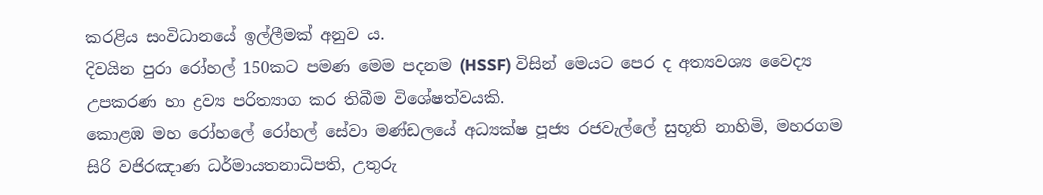කරළිය සංවිධානයේ ඉල්ලීමක් අනුව ය.
දිවයින පුරා රෝහල් 150කට පමණ මෙම පදනම (HSSF) විසින් මෙයට පෙර ද අත්‍යවශ්‍ය වෛද්‍ය උපකරණ හා ද්‍රව්‍ය පරිත්‍යාග කර තිබීම විශේෂත්වයකි.
කොළඹ මහ රෝහලේ රෝහල් සේවා මණ්ඩලයේ අධ්‍යක්ෂ පූජ්‍ය රජවැල්ලේ සුභූති නාහිමි, මහරගම සිරි වජිරඤාණ ධර්මායතනාධිපති, උතුරු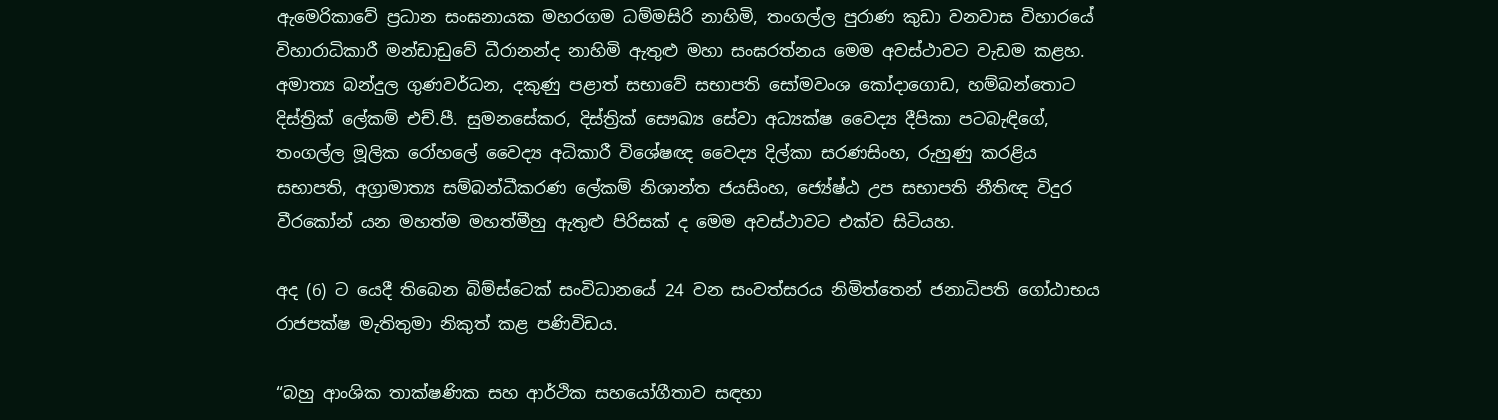ඇමෙරිකාවේ ප්‍රධාන සංඝනායක මහරගම ධම්මසිරි නාහිමි, තංගල්ල පුරාණ කුඩා වනවාස විහාරයේ විහාරාධිකාරී මන්ඩාඩුවේ ධීරානන්ද නාහිමි ඇතුළු මහා සංඝරත්නය මෙම අවස්ථාවට වැඩම කළහ.
අමාත්‍ය බන්දුල ගුණවර්ධන, දකුණු පළාත් සභාවේ සභාපති සෝමවංශ කෝදාගොඩ, හම්බන්තොට දිස්ත්‍රික් ලේකම් එච්.පී. සුමනසේකර, දිස්ත්‍රික් සෞඛ්‍ය සේවා අධ්‍යක්ෂ වෛද්‍ය දීපිකා පටබැඳිගේ, තංගල්ල මූලික රෝහලේ වෛද්‍ය අධිකාරී විශේෂඥ වෛද්‍ය දිල්කා සරණසිංහ, රුහුණු කරළිය සභාපති, අග්‍රාමාත්‍ය සම්බන්ධීකරණ ලේකම් නිශාන්ත ජයසිංහ, ජ්‍යේෂ්ඨ උප සභාපති නීතිඥ විදුර වීරකෝන් යන මහත්ම මහත්මීහු ඇතුළු පිරිසක් ද මෙම අවස්ථාවට එක්ව සිටියහ.

අද (6) ට යෙදී තිබෙන බිම්ස්ටෙක් සංවිධානයේ 24 වන සංවත්සරය නිමිත්තෙන් ජනාධිපති ගෝඨාභය රාජපක්ෂ මැතිතුමා නිකුත් කළ පණිවිඩය.

“බහු ආංශික තාක්ෂණික සහ ආර්ථික සහයෝගීතාව සඳහා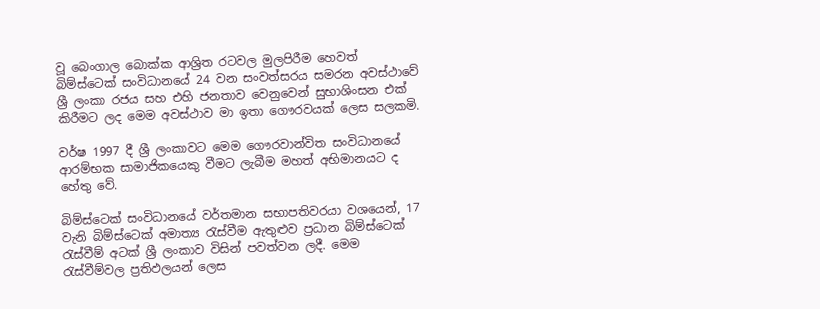වූ බෙංගාල බොක්ක ආශ්‍රිත රටවල මුලපිරීම හෙවත් බිම්ස්ටෙක් සංවිධානයේ 24 වන සංවත්සරය සමරන අවස්ථාවේ ශ්‍රී ලංකා රජය සහ එහි ජනතාව වෙනුවෙන් සුභාශිංසන එක් කිරීමට ලද මෙම අවස්ථාව මා ඉතා ගෞරවයක් ලෙස සලකමි.

වර්ෂ 1997 දී ශ්‍රී ලංකාවට මෙම ගෞරවාන්විත සංවිධානයේ ආරම්භක සාමාජිකයෙකු වීමට ලැබීම මහත් අභිමානයට ද හේතු වේ.

බිම්ස්ටෙක් සංවිධානයේ වර්තමාන සභාපතිවරයා වශයෙන්, 17 වැනි බිම්ස්ටෙක් අමාත්‍ය රැස්වීම ඇතුළුව ප්‍රධාන බිම්ස්ටෙක් රැස්වීම් අටක් ශ්‍රී ලංකාව විසින් පවත්වන ලදී. මෙම රැස්වීම්වල ප්‍රතිඵලයන් ලෙස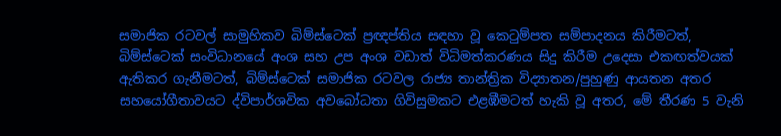සමාජික රටවල් සාමුහිකව බිම්ස්ටෙක් ප්‍රඥප්තිය සඳහා වූ කෙටුම්පත සම්පාදනය කිරීමටත්, බිම්ස්ටෙක් සංවිධානයේ අංශ සහ උප අංශ වඩාත් විධිමත්කරණය සිදු කිරීම උදෙසා එකඟත්වයක් ඇතිකර ගැනීමටත්, බිම්ස්ටෙක් සමාජික රටවල රාජ්‍ය තාන්ත්‍රික විද්‍යාතන/පුහුණු ආයතන අතර සහයෝගීතාවයට ද්විපාර්ශවික අවබෝධතා ගිවිසුමකට එළඹීමටත් හැකි වූ අතර, මේ තීරණ 5 වැනි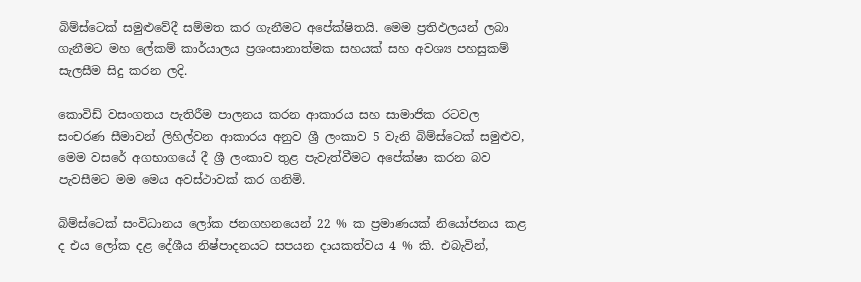බිම්ස්ටෙක් සමුළුවේදී සම්මත කර ගැනීමට අපේක්ෂිතයි. මෙම ප්‍රතිඵලයන් ලබා ගැනීමට මහ ලේකම් කාර්යාලය ප්‍රශංසානාත්මක සහයක් සහ අවශ්‍ය පහසුකම් සැලසීම සිදු කරන ලදි.

කොවිඩ් වසංගතය පැතිරීම පාලනය කරන ආකාරය සහ සාමාජික රටවල සංචරණ සීමාවන් ලිහිල්වන ආකාරය අනුව ශ්‍රී ලංකාව 5 වැනි බිම්ස්ටෙක් සමුළුව, මෙම වසරේ අගභාගයේ දී ශ්‍රී ලංකාව තුළ පැවැත්වීමට අපේක්ෂා කරන බව පැවසීමට මම මෙය අවස්ථාවක් කර ගනිමි.

බිම්ස්ටෙක් සංවිධානය ලෝක ජනගහනයෙන් 22 % ක ප්‍රමාණයක් නියෝජනය කළ ද එය ලෝක දළ දේශීය නිෂ්පාදනයට සපයන දායකත්වය 4 % කි. එබැවින්,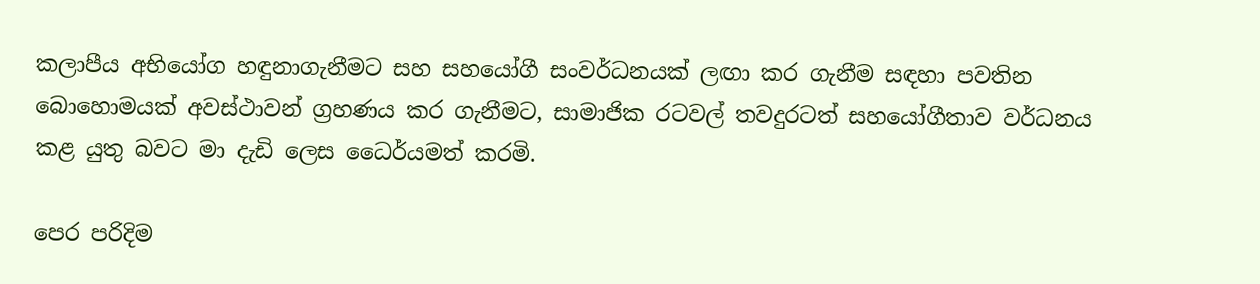කලාපීය අභියෝග හඳුනාගැනීමට සහ සහයෝගී සංවර්ධනයක් ලඟා කර ගැනීම සඳහා පවතින බොහොමයක් අවස්ථාවන් ග්‍රහණය කර ගැනීමට, සාමාජික රටවල් තවදුරටත් සහයෝගීතාව වර්ධනය කළ යුතු බවට මා දැඩි ලෙස ධෛර්යමත් කරමි.

පෙර පරිදිම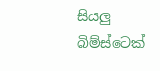සියලු බිම්ස්ටෙක්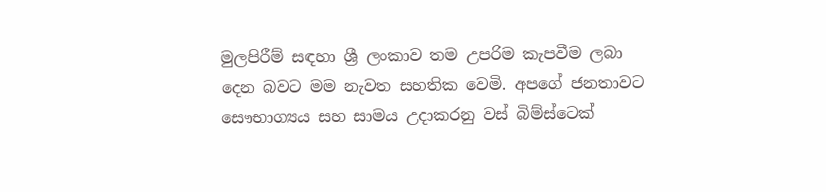මුලපිරීම් සඳහා ශ්‍රී ලංකාව තම උපරිම කැපවීම ලබා දෙන බවට මම නැවත සහතික වෙමි. අපගේ ජනතාවට සෞභාග්‍යය සහ සාමය උදාකරනු වස් බිම්ස්ටෙක්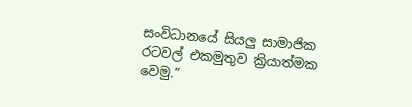සංවිධානයේ සියලු සාමාජික රටවල් එකමුතුව ක්‍රියාත්මක වෙමු.”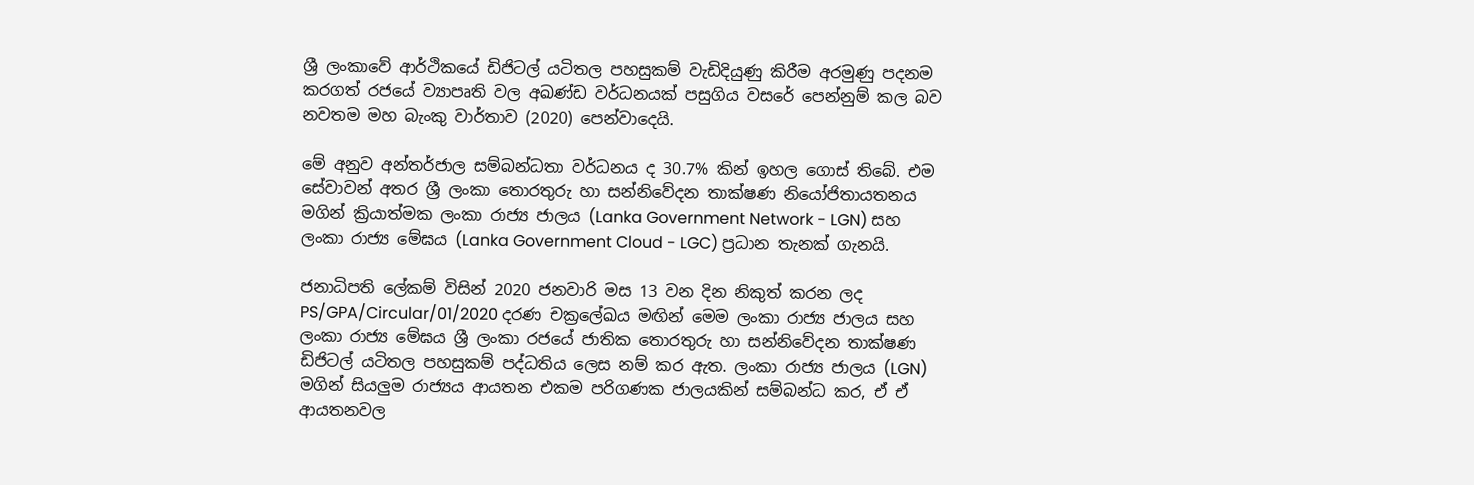ශ්‍රී ලංකාවේ ආර්ථිකයේ ඩිජිටල් යටිතල පහසුකම් වැඩිදියුණු කිරීම අරමුණු පදනම කරගත් රජයේ ව්‍යාපෘති වල අඛණ්ඩ වර්ධනයක් පසුගිය වසරේ පෙන්නුම් කල බව නවතම මහ බැංකු වාර්තාව (2020) පෙන්වාදෙයි.

මේ අනුව අන්තර්ජාල සම්බන්ධතා වර්ධනය ද 30.7% කින් ඉහල ගොස් තිබේ. එම සේවාවන් අතර ශ්‍රී ලංකා තොරතුරු හා සන්නිවේදන තාක්ෂණ නියෝජිතායතනය මගින් ක්‍රියාත්මක ලංකා රාජ්‍ය ජාලය (Lanka Government Network - LGN) සහ ලංකා රාජ්‍ය මේඝය (Lanka Government Cloud - LGC) ප්‍රධාන තැනක් ගැනයි.

ජනාධිපති ලේකම් විසින් 2020 ජනවාරි මස 13 වන දින නිකුත් කරන ලද PS/GPA/Circular/01/2020 දරණ චක්‍රලේඛය මඟින් මෙම ලංකා රාජ්‍ය ජාලය සහ ලංකා රාජ්‍ය මේඝය ශ්‍රී ලංකා රජයේ ජාතික තොරතුරු හා සන්නිවේදන තාක්ෂණ ඩිජිටල් යටිතල පහසුකම් පද්ධතිය ලෙස නම් කර ඇත. ලංකා රාජ්‍ය ජාලය (LGN) මගින් සියලුම රාජ්‍යය ආයතන එකම පරිගණක ජාලයකින් සම්බන්ධ කර, ඒ ඒ ආයතනවල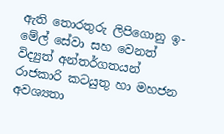ඇති තොරතුරු ලිපිගොනු ඉ- මේල් සේවා සහ වෙනත් විද්‍යුත් අන්තර්ගතයන් රාජකාරි කටයුතු හා මහජන අවශ්‍යතා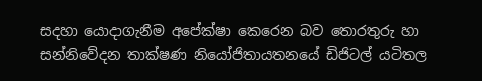සදහා යොදාගැනීම අපේක්ෂා කෙරෙන බව තොරතුරු හා සන්නිවේදන තාක්ෂණ නියෝජිතායතනයේ ඩිජිටල් යටිතල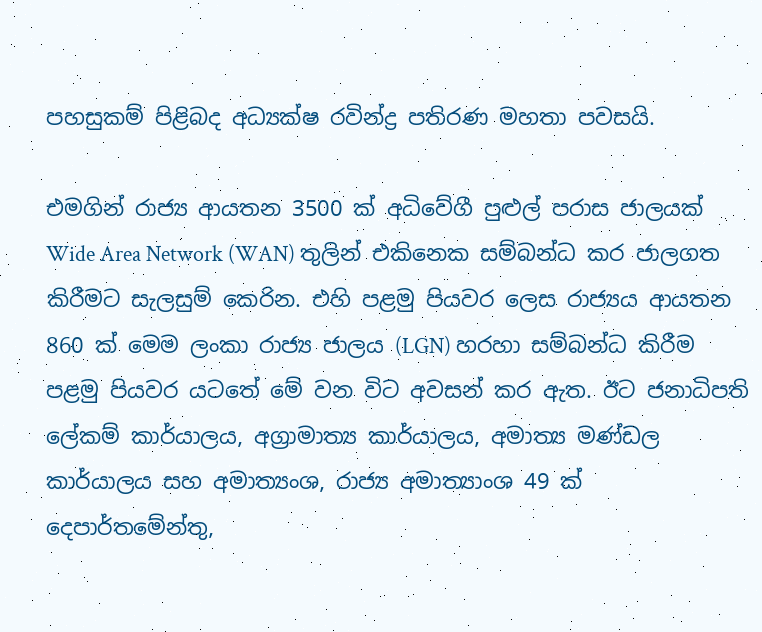පහසුකම් පිළිබද අධ්‍යක්ෂ රවින්ද්‍ර පතිරණ මහතා පවසයි.

එමගින් රාජ්‍ය ආයතන 3500 ක් අධිවේගී පුළුල් පරාස ජාලයක් Wide Area Network (WAN) තුලින් එකිනෙක සම්බන්ධ කර ජාලගත කිරීමට සැලසුම් කෙරින. එහි පළමු පියවර ලෙස රාජ්‍යය ආයතන 860 ක් මෙම ලංකා රාජ්‍ය ජාලය (LGN) හරහා සම්බන්ධ කිරීම පළමු පියවර යටතේ මේ වන විට අවසන් කර ඇත. ඊට ජනාධිපති ලේකම් කාර්යාලය, අග්‍රාමාත්‍ය කාර්යාලය, අමාත්‍ය මණ්ඩල කාර්යාලය සහ අමාත්‍යංශ, රාජ්‍ය අමාත්‍යාංශ 49 ක් දෙපාර්තමේන්තු,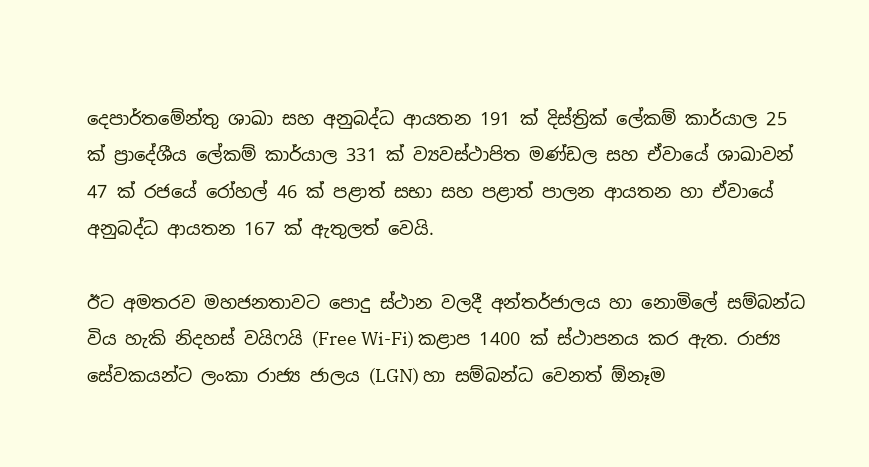දෙපාර්තමේන්තු ශාඛා සහ අනුබද්ධ ආයතන 191 ක් දිස්ත්‍රික් ලේකම් කාර්යාල 25 ක් ප්‍රාදේශීය ලේකම් කාර්යාල 331 ක් ව්‍යවස්ථාපිත මණ්ඩල සහ ඒවායේ ශාඛාවන් 47 ක් රජයේ රෝහල් 46 ක් පළාත් සභා සහ පළාත් පාලන ආයතන හා ඒවායේ අනුබද්ධ ආයතන 167 ක් ඇතුලත් වෙයි.

ඊට අමතරව මහජනතාවට පොදු ස්ථාන වලදී අන්තර්ජාලය හා නොමිලේ සම්බන්ධ විය හැකි නිදහස් වයිෆයි (Free Wi-Fi) කළාප 1400 ක් ස්ථාපනය කර ඇත. රාජ්‍ය සේවකයන්ට ලංකා රාජ්‍ය ජාලය (LGN) හා සම්බන්ධ වෙනත් ඕනෑම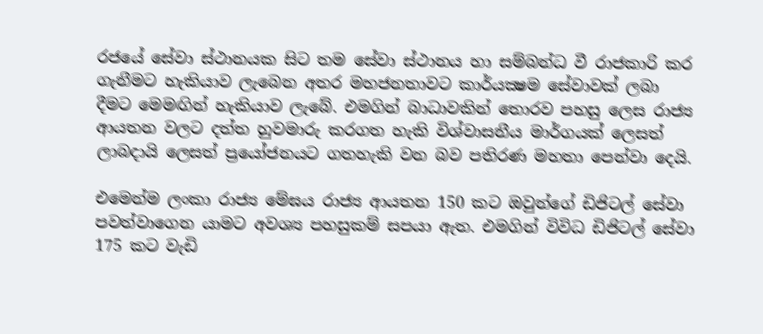රජයේ සේවා ස්ථානයක සිට තම සේවා ස්ථානය හා සම්බන්ධ වී රාජකාරි කර ගැනීමට හැකියාව ලැබෙන අතර මහජනතාවට කාර්යක්‍ෂම සේවාවක් ලබා දීමට මෙමඟින් හැකියාව ලැබේ. එමගින් බාධාවකින් තොරව පහසු ලෙස රාජ්‍ය ආයතන වලට දත්ත හුවමාරු කරගත හැකි විශ්වාසනීය මාර්ගයක් ලෙසත් ලාබදායි ලෙසත් ප්‍රයෝජනයට ගතහැකි වන බව පතිරණ මහතා පෙන්වා දෙයි.

එමෙන්ම ලංකා රාජ්‍ය මේඝය රාජ්‍ය ආයතන 150 කට ඔවුන්ගේ ඩිජිටල් සේවා පවත්වාගෙන යාමට අවශ්‍ය පහසුකම් සපයා ඇත. එමගින් විවිධ ඩිජිටල් සේවා 175 කට වැඩි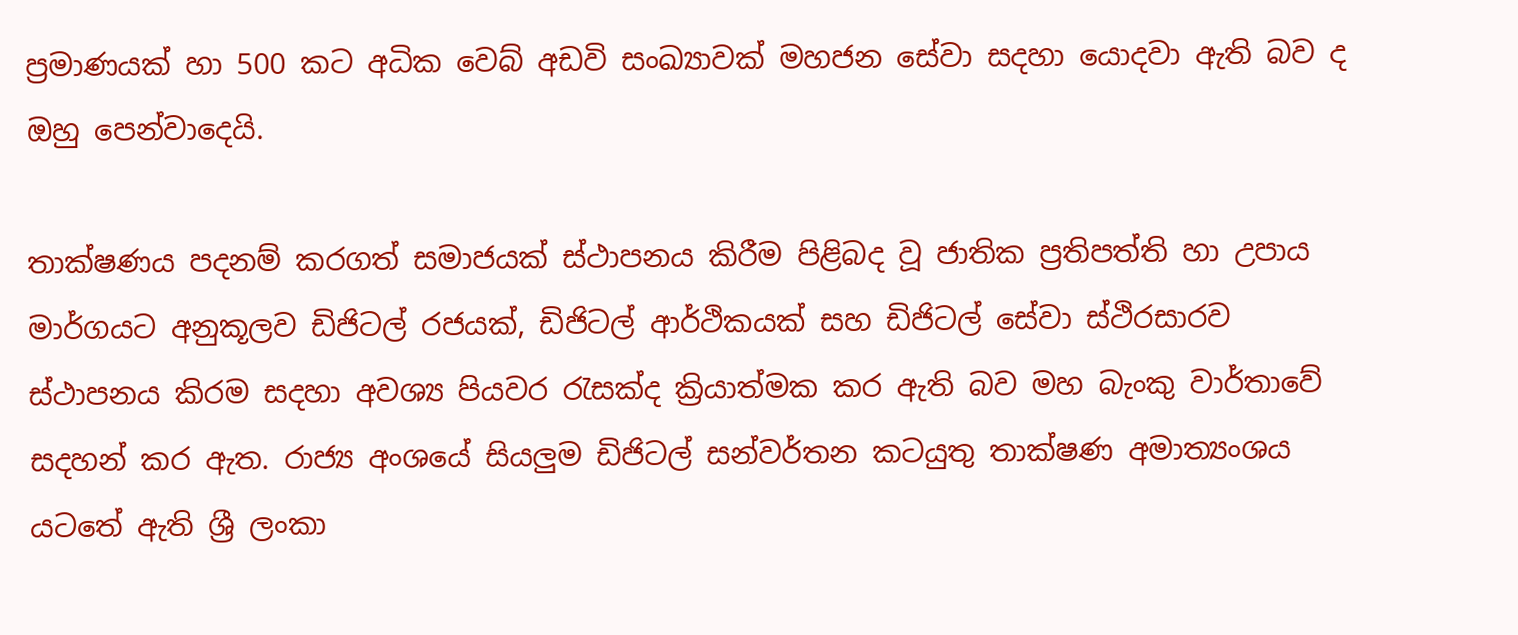ප්‍රමාණයක් හා 500 කට අධික වෙබ් අඩවි සංඛ්‍යාවක් මහජන සේවා සදහා යොදවා ඇති බව ද ඔහු පෙන්වාදෙයි.

තාක්ෂණය පදනම් කරගත් සමාජයක් ස්ථාපනය කිරීම පිළිබද වූ ජාතික ප්‍රතිපත්ති හා උපාය මාර්ගයට අනුකූලව ඩිජිටල් රජයක්, ඩිජිටල් ආර්ථිකයක් සහ ඩිජිටල් සේවා ස්ථිරසාරව ස්ථාපනය කිරම සදහා අවශ්‍ය පියවර රැසක්ද ක්‍රියාත්මක කර ඇති බව මහ බැංකු වාර්තාවේ සදහන් කර ඇත. රාජ්‍ය අංශයේ සියලුම ඩිජිටල් සන්වර්තන කටයුතු තාක්ෂණ අමාත්‍යංශය යටතේ ඇති ශ්‍රී ලංකා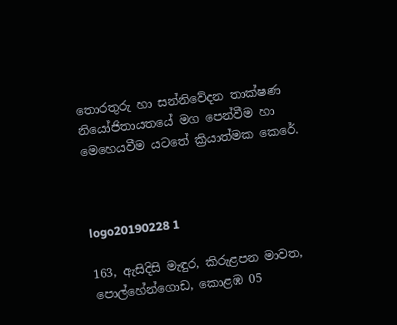තොරතුරු හා සන්නිවේදන තාක්ෂණ නියෝජිතායතයේ මග පෙන්වීම හා මෙහෙයවීම යටතේ ක්‍රියාත්මක කෙරේ.



logo20190228 1

163, ඇසිදිසි මැඳුර, කිරුළපන මාවත, පොල්හේන්ගොඩ, කොළඹ 05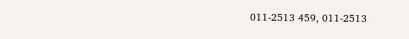011-2513 459, 011-2513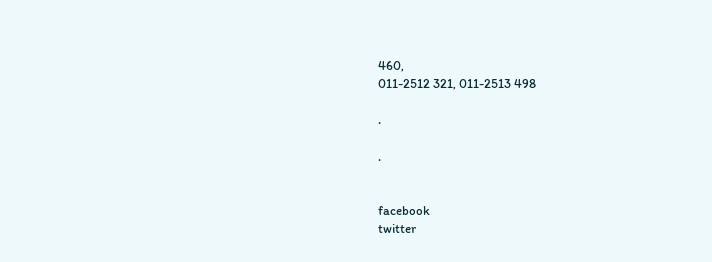460,
011-2512 321, 011-2513 498

.

.


facebook
twitter